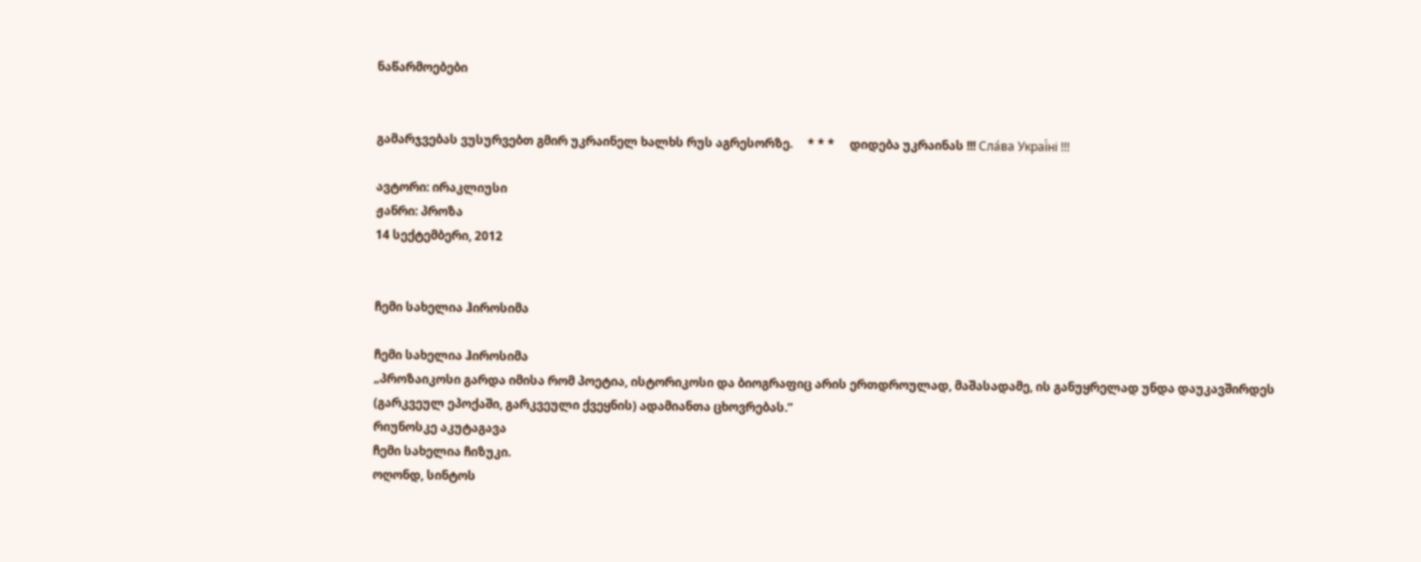ნაწარმოებები


გამარჯვებას ვუსურვებთ გმირ უკრაინელ ხალხს რუს აგრესორზე.     * * *     დიდება უკრაინას !!! Сла́ва Украї́ні !!!

ავტორი: ირაკლიუსი
ჟანრი: პროზა
14 სექტემბერი, 2012


ჩემი სახელია ჰიროსიმა

ჩემი სახელია ჰიროსიმა
„პროზაიკოსი გარდა იმისა რომ პოეტია, ისტორიკოსი და ბიოგრაფიც არის ერთდროულად, მაშასადამე, ის განუყრელად უნდა დაუკავშირდეს (გარკვეულ ეპოქაში, გარკვეული ქვეყნის) ადამიანთა ცხოვრებას.”
რიუნოსკე აკუტაგავა
ჩემი სახელია ჩიზუკი.
ოღონდ, სინტოს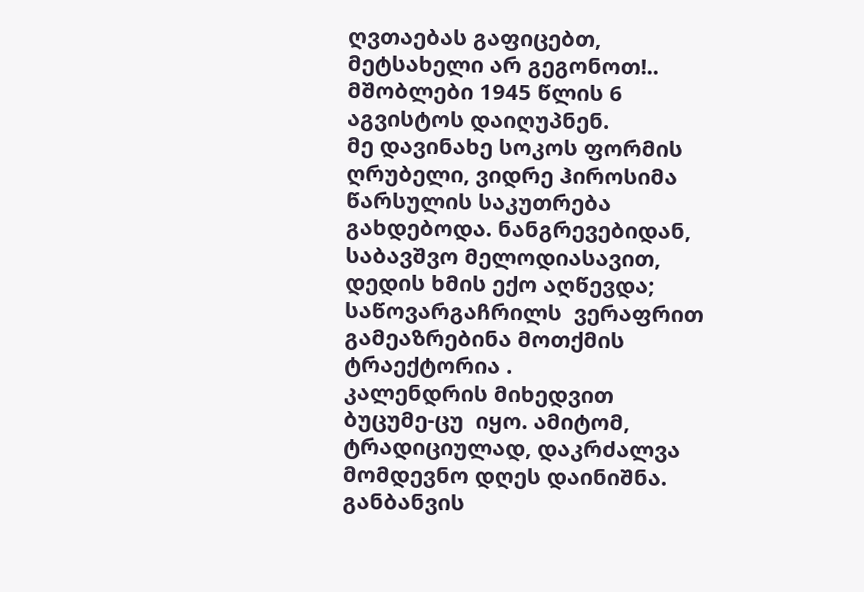ღვთაებას გაფიცებთ, მეტსახელი არ გეგონოთ!..
მშობლები 1945 წლის 6 აგვისტოს დაიღუპნენ.
მე დავინახე სოკოს ფორმის ღრუბელი, ვიდრე ჰიროსიმა წარსულის საკუთრება გახდებოდა. ნანგრევებიდან, საბავშვო მელოდიასავით, დედის ხმის ექო აღწევდა; საწოვარგაჩრილს  ვერაფრით გამეაზრებინა მოთქმის ტრაექტორია .
კალენდრის მიხედვით ბუცუმე-ცუ  იყო. ამიტომ, ტრადიციულად, დაკრძალვა მომდევნო დღეს დაინიშნა.
განბანვის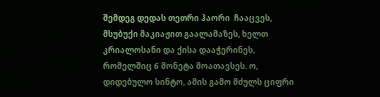შემდეგ დედას თეთრი ჰაორი  ჩააცვეს, მსუბუქი მაკიაჟით გაალამაზეს, ხელთ კრიალოსანი და ქისა დააჭერინეს, რომელშიც 6 მონეტა მოათავსეს. ო, დიდებულო სინტო, ამის გამო მძულს ციფრი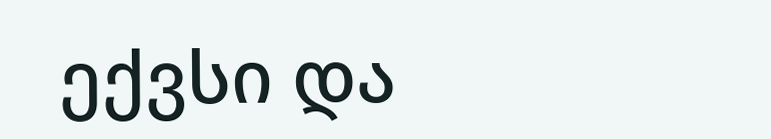ექვსი და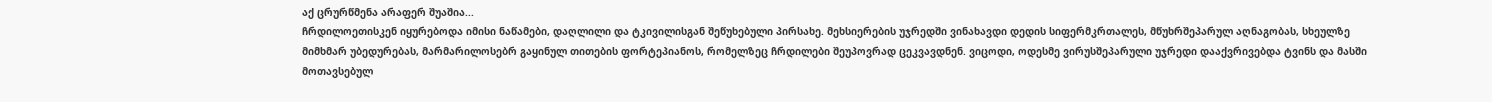აქ ცრურწმენა არაფერ შუაშია...
ჩრდილოეთისკენ იყურებოდა იმისი ნაწამები, დაღლილი და ტკივილისგან შეწუხებული პირსახე. მეხსიერების უჯრედში ვინახავდი დედის სიფერმკრთალეს, მწუხრშეპარულ აღნაგობას, სხეულზე მიმხმარ უბედურებას, მარმარილოსებრ გაყინულ თითების ფორტეპიანოს, რომელზეც ჩრდილები შეუპოვრად ცეკვავდნენ. ვიცოდი, ოდესმე ვირუსშეპარული უჯრედი დააქვრივებდა ტვინს და მასში მოთავსებულ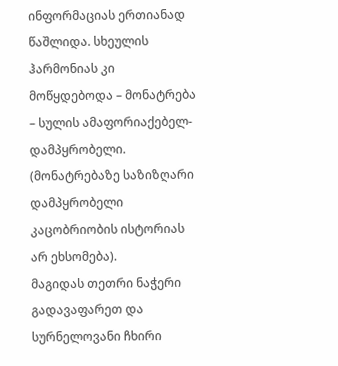ინფორმაციას ერთიანად წაშლიდა. სხეულის ჰარმონიას კი მოწყდებოდა – მონატრება – სულის ამაფორიაქებელ-დამპყრობელი. (მონატრებაზე საზიზღარი დამპყრობელი კაცობრიობის ისტორიას არ ეხსომება).
მაგიდას თეთრი ნაჭერი გადავაფარეთ და სურნელოვანი ჩხირი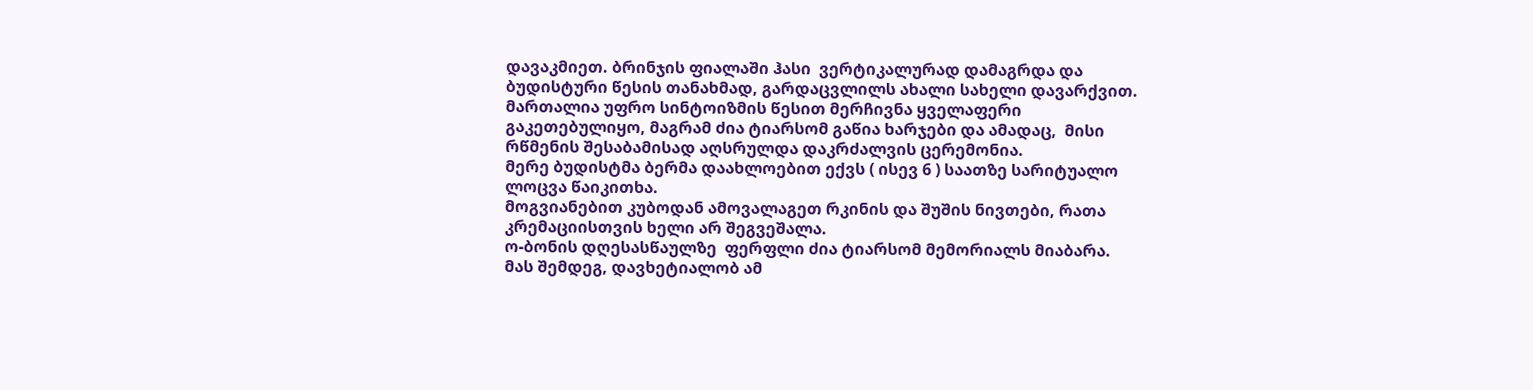დავაკმიეთ. ბრინჯის ფიალაში ჰასი  ვერტიკალურად დამაგრდა და ბუდისტური წესის თანახმად, გარდაცვლილს ახალი სახელი დავარქვით. მართალია უფრო სინტოიზმის წესით მერჩივნა ყველაფერი გაკეთებულიყო, მაგრამ ძია ტიარსომ გაწია ხარჯები და ამადაც,  მისი რწმენის შესაბამისად აღსრულდა დაკრძალვის ცერემონია.
მერე ბუდისტმა ბერმა დაახლოებით ექვს ( ისევ 6 ) საათზე სარიტუალო ლოცვა წაიკითხა.
მოგვიანებით კუბოდან ამოვალაგეთ რკინის და შუშის ნივთები, რათა კრემაციისთვის ხელი არ შეგვეშალა.
ო-ბონის დღესასწაულზე  ფერფლი ძია ტიარსომ მემორიალს მიაბარა.
მას შემდეგ, დავხეტიალობ ამ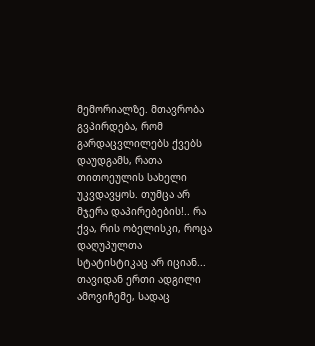მემორიალზე. მთავრობა გვპირდება, რომ გარდაცვლილებს ქვებს დაუდგამს, რათა თითოეულის სახელი უკვდავყოს. თუმცა არ მჯერა დაპირებების!.. რა ქვა, რის ობელისკი, როცა დაღუპულთა სტატისტიკაც არ იციან...
თავიდან ერთი ადგილი ამოვიჩემე, სადაც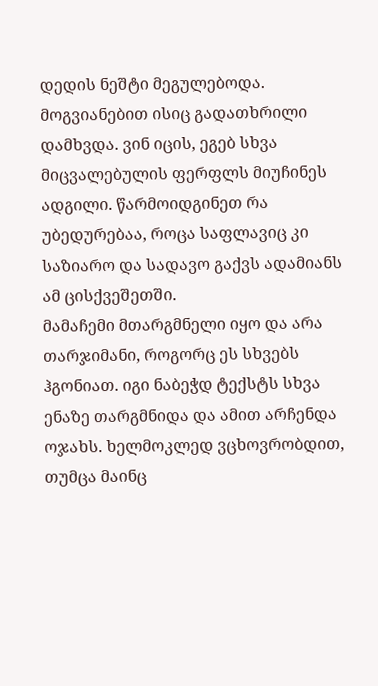დედის ნეშტი მეგულებოდა. მოგვიანებით ისიც გადათხრილი დამხვდა. ვინ იცის, ეგებ სხვა მიცვალებულის ფერფლს მიუჩინეს ადგილი. წარმოიდგინეთ რა უბედურებაა, როცა საფლავიც კი საზიარო და სადავო გაქვს ადამიანს ამ ცისქვეშეთში.
მამაჩემი მთარგმნელი იყო და არა თარჯიმანი, როგორც ეს სხვებს ჰგონიათ. იგი ნაბეჭდ ტექსტს სხვა ენაზე თარგმნიდა და ამით არჩენდა ოჯახს. ხელმოკლედ ვცხოვრობდით, თუმცა მაინც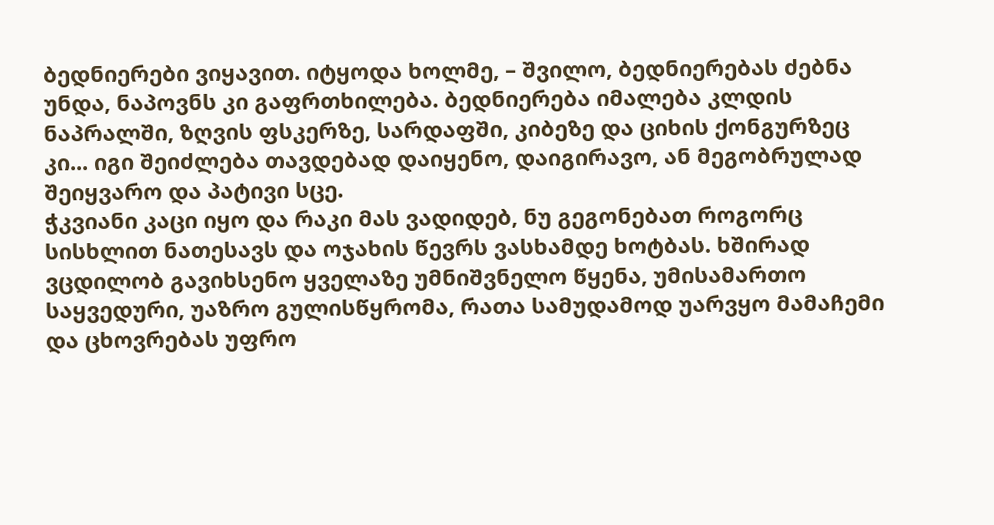ბედნიერები ვიყავით. იტყოდა ხოლმე, – შვილო, ბედნიერებას ძებნა უნდა, ნაპოვნს კი გაფრთხილება. ბედნიერება იმალება კლდის ნაპრალში, ზღვის ფსკერზე, სარდაფში, კიბეზე და ციხის ქონგურზეც კი... იგი შეიძლება თავდებად დაიყენო, დაიგირავო, ან მეგობრულად შეიყვარო და პატივი სცე.
ჭკვიანი კაცი იყო და რაკი მას ვადიდებ, ნუ გეგონებათ როგორც სისხლით ნათესავს და ოჯახის წევრს ვასხამდე ხოტბას. ხშირად ვცდილობ გავიხსენო ყველაზე უმნიშვნელო წყენა, უმისამართო საყვედური, უაზრო გულისწყრომა, რათა სამუდამოდ უარვყო მამაჩემი და ცხოვრებას უფრო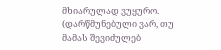მხიარულად ვუყურო. (დარწმუნებული ვარ, თუ მამას შევიძულებ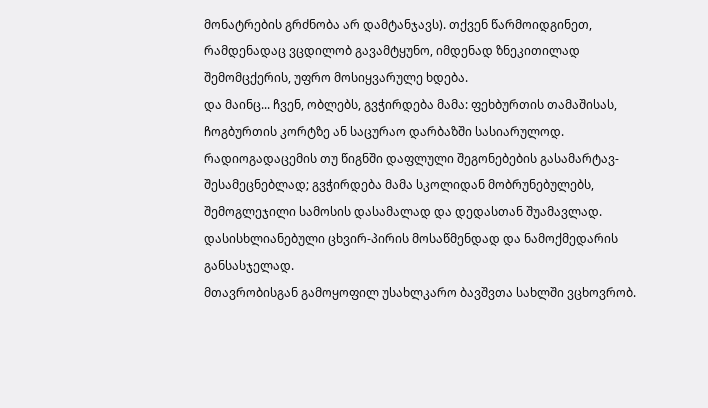მონატრების გრძნობა არ დამტანჯავს). თქვენ წარმოიდგინეთ, რამდენადაც ვცდილობ გავამტყუნო, იმდენად ზნეკითილად შემომცქერის, უფრო მოსიყვარულე ხდება.
და მაინც... ჩვენ, ობლებს, გვჭირდება მამა: ფეხბურთის თამაშისას, ჩოგბურთის კორტზე ან საცურაო დარბაზში სასიარულოდ. რადიოგადაცემის თუ წიგნში დაფლული შეგონებების გასამარტავ-შესამეცნებლად; გვჭირდება მამა სკოლიდან მობრუნებულებს, შემოგლეჯილი სამოსის დასამალად და დედასთან შუამავლად. დასისხლიანებული ცხვირ-პირის მოსაწმენდად და ნამოქმედარის განსასჯელად.
მთავრობისგან გამოყოფილ უსახლკარო ბავშვთა სახლში ვცხოვრობ.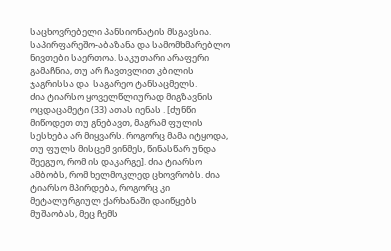საცხოვრებელი პანსიონატის მსგავსია. საპირფარეშო-აბაზანა და სამომხმარებლო ნივთები საერთოა. საკუთარი არაფერი გამაჩნია, თუ არ ჩავთვლით კბილის ჯაგრისსა და  საგარეო ტანსაცმელს.
ძია ტიარსო ყოველწლიურად მიგზავნის ოცდაცამეტი (33) ათას იენას . [ძუნწი მიწოდეთ თუ გნებავთ, მაგრამ ფულის სესხება არ მიყვარს. როგორც მამა იტყოდა, თუ ფულს მისცემ ვინმეს, წინასწარ უნდა შეეგუო, რომ ის დაკარგე]. ძია ტიარსო ამბობს, რომ ხელმოკლედ ცხოვრობს. ძია ტიარსო მპირდება, როგორც კი მეტალურგიულ ქარხანაში დაიწყებს მუშაობას, მეც ჩემს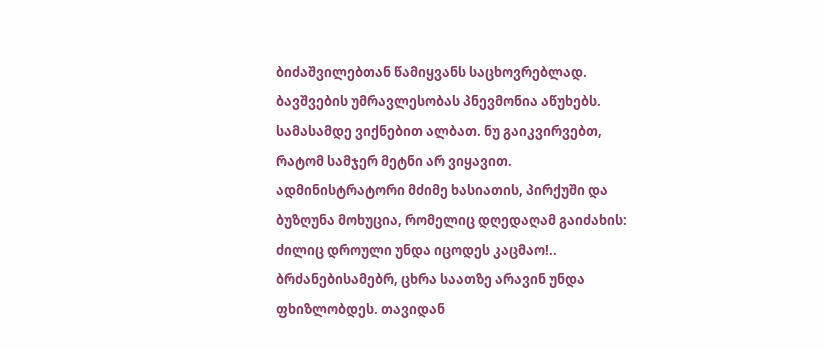ბიძაშვილებთან წამიყვანს საცხოვრებლად.
ბავშვების უმრავლესობას პნევმონია აწუხებს. სამასამდე ვიქნებით ალბათ. ნუ გაიკვირვებთ, რატომ სამჯერ მეტნი არ ვიყავით. ადმინისტრატორი მძიმე ხასიათის, პირქუში და ბუზღუნა მოხუცია, რომელიც დღედაღამ გაიძახის: ძილიც დროული უნდა იცოდეს კაცმაო!..
ბრძანებისამებრ, ცხრა საათზე არავინ უნდა ფხიზლობდეს. თავიდან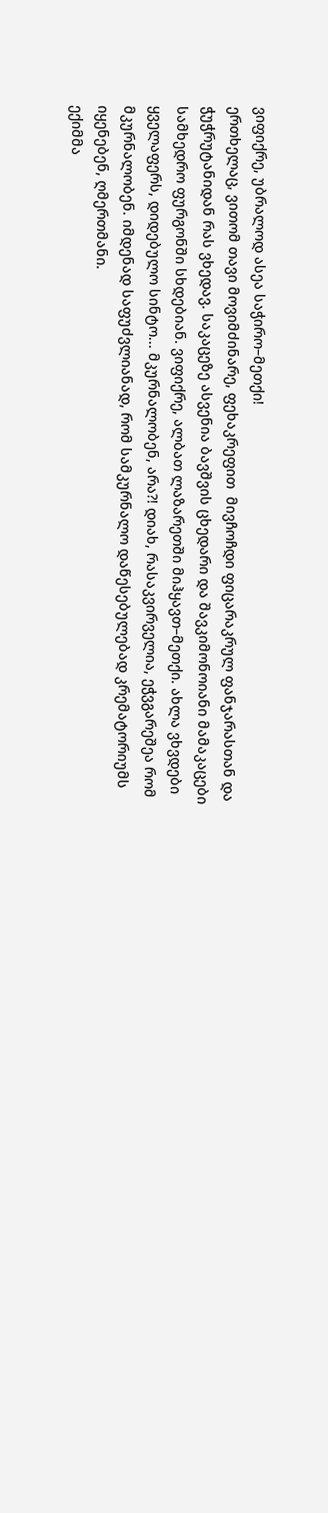ვიფიქრე, უბრალოდ ასეა საჭირო–მეთქი!
ერთხელაც, ვითომ თავი მოვიმძინარე, ფეხაკრეფით  მივჩოჩდი ფიცარაკრულ ფანჯარასთან და ჭუჭრუტანიდან რას ვხედავ. საკაცეზე ასვენია ბავშვის ცხედარი და შავკიმონოიანი მამაკაცები სამხედრო ფურგონში სხდებიან. ვიფიქრე, ალბათ ლაზარეთში მიჰყავთ–მეთქი. ახლა ვხვდები ყველაფერს, დიდებულო სინტო... მკურნალობენ, არა?! დიახ, რასაკვირველია, ეჭვგარეშეა რომ მკურნალობენ. იმდენად საფუძვლიანად, რომ სამკურნალო დაწესებულებად კრემატორიუმს იყენებენ, ღმერთმანი.
ექიმმა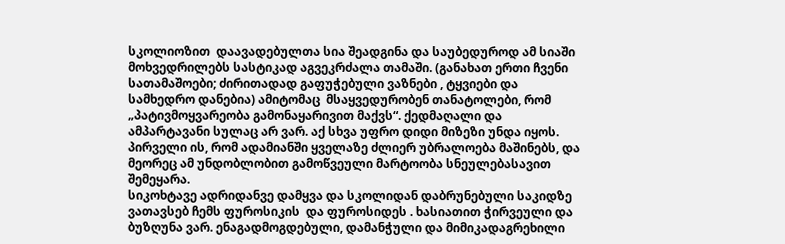სკოლიოზით  დაავადებულთა სია შეადგინა და საუბედუროდ ამ სიაში მოხვედრილებს სასტიკად აგვეკრძალა თამაში. (განახათ ერთი ჩვენი სათამაშოები; ძირითადად გაფუჭებული ვაზნები , ტყვიები და სამხედრო დანებია) ამიტომაც  მსაყვედურობენ თანატოლები, რომ „პატივმოყვარეობა გამონაყარივით მაქვს“. ქედმაღალი და ამპარტავანი სულაც არ ვარ. აქ სხვა უფრო დიდი მიზეზი უნდა იყოს. პირველი ის, რომ ადამიანში ყველაზე ძლიერ უბრალოება მაშინებს, და მეორეც ამ უნდობლობით გამოწვეული მარტოობა სნეულებასავით შემეყარა.
სიკოხტავე ადრიდანვე დამყვა და სკოლიდან დაბრუნებული საკიდზე ვათავსებ ჩემს ფუროსიკის  და ფუროსიდეს . ხასიათით ჭირვეული და ბუზღუნა ვარ. ენაგადმოგდებული, დამანჭული და მიმიკადაგრეხილი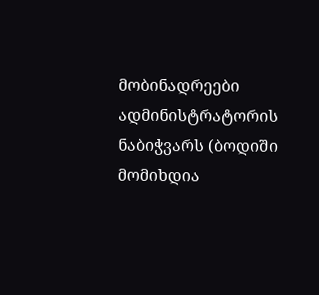მობინადრეები ადმინისტრატორის ნაბიჭვარს (ბოდიში მომიხდია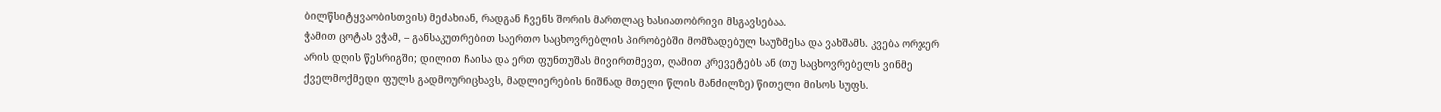ბილწსიტყვაობისთვის) მეძახიან, რადგან ჩვენს შორის მართლაც ხასიათობრივი მსგავსებაა.
ჭამით ცოტას ვჭამ, – განსაკუთრებით საერთო საცხოვრებლის პირობებში მომზადებულ საუზმესა და ვახშამს. კვება ორჯერ არის დღის წესრიგში; დილით ჩაისა და ერთ ფუნთუშას მივირთმევთ, ღამით კრევეტებს ან (თუ საცხოვრებელს ვინმე ქველმოქმედი ფულს გადმოურიცხავს, მადლიერების ნიშნად მთელი წლის მანძილზე) წითელი მისოს სუფს.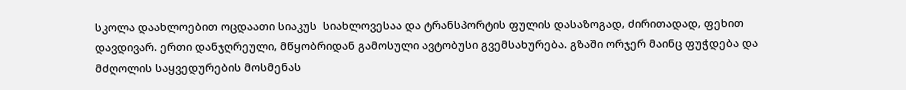სკოლა დაახლოებით ოცდაათი სიაკუს  სიახლოვესაა და ტრანსპორტის ფულის დასაზოგად, ძირითადად, ფეხით დავდივარ. ერთი დანჯღრეული, მწყობრიდან გამოსული ავტობუსი გვემსახურება. გზაში ორჯერ მაინც ფუჭდება და მძღოლის საყვედურების მოსმენას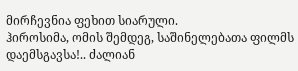მირჩევნია ფეხით სიარული.
ჰიროსიმა, ომის შემდეგ, საშინელებათა ფილმს დაემსგავსა!.. ძალიან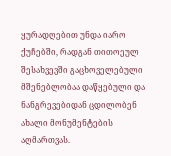ყურადღებით უნდა იარო ქუჩებში, რადგან თითოეულ შესახვევში გაცხოველებული მშენებლობაა დაწყებული და ნანგრევებიდან ცდილობენ ახალი მონუმენტების აღმართვას.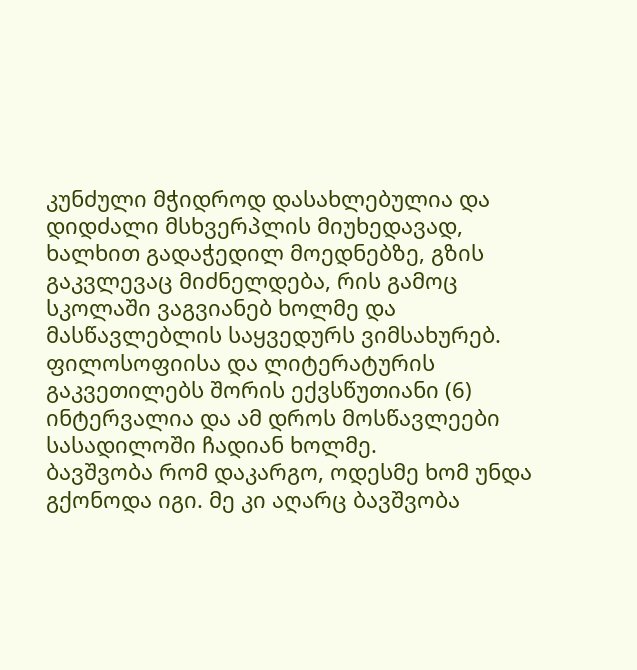კუნძული მჭიდროდ დასახლებულია და დიდძალი მსხვერპლის მიუხედავად, ხალხით გადაჭედილ მოედნებზე, გზის გაკვლევაც მიძნელდება, რის გამოც სკოლაში ვაგვიანებ ხოლმე და მასწავლებლის საყვედურს ვიმსახურებ.
ფილოსოფიისა და ლიტერატურის გაკვეთილებს შორის ექვსწუთიანი (6) ინტერვალია და ამ დროს მოსწავლეები სასადილოში ჩადიან ხოლმე.
ბავშვობა რომ დაკარგო, ოდესმე ხომ უნდა გქონოდა იგი. მე კი აღარც ბავშვობა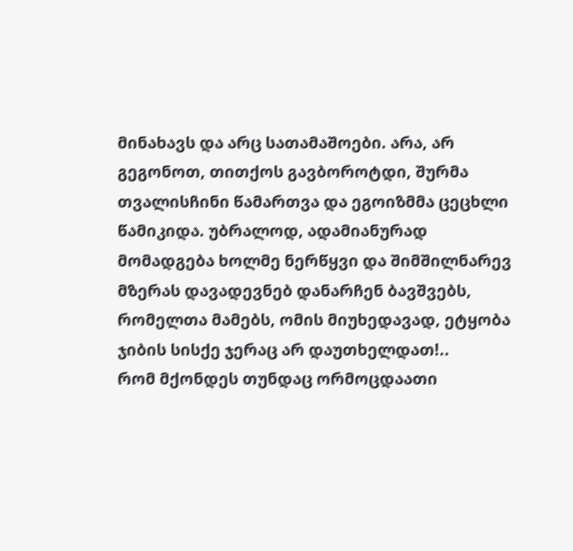მინახავს და არც სათამაშოები. არა, არ გეგონოთ, თითქოს გავბოროტდი, შურმა თვალისჩინი წამართვა და ეგოიზმმა ცეცხლი წამიკიდა. უბრალოდ, ადამიანურად მომადგება ხოლმე ნერწყვი და შიმშილნარევ მზერას დავადევნებ დანარჩენ ბავშვებს, რომელთა მამებს, ომის მიუხედავად, ეტყობა ჯიბის სისქე ჯერაც არ დაუთხელდათ!..
რომ მქონდეს თუნდაც ორმოცდაათი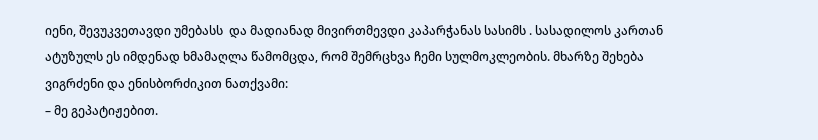იენი, შევუკვეთავდი უმებასს  და მადიანად მივირთმევდი კაპარჭანას სასიმს . სასადილოს კართან ატუზულს ეს იმდენად ხმამაღლა წამომცდა, რომ შემრცხვა ჩემი სულმოკლეობის. მხარზე შეხება ვიგრძენი და ენისბორძიკით ნათქვამი:
– მე გეპატიჟებით.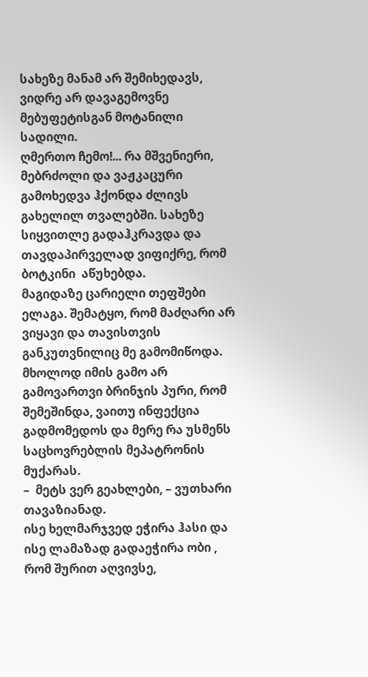სახეზე მანამ არ შემიხედავს, ვიდრე არ დავაგემოვნე მებუფეტისგან მოტანილი სადილი.
ღმერთო ჩემო!... რა მშვენიერი, მებრძოლი და ვაჟკაცური გამოხედვა ჰქონდა ძლივს გახელილ თვალებში. სახეზე სიყვითლე გადაჰკრავდა და თავდაპირველად ვიფიქრე, რომ ბოტკინი  აწუხებდა.
მაგიდაზე ცარიელი თეფშები ელაგა. შემატყო, რომ მაძღარი არ ვიყავი და თავისთვის განკუთვნილიც მე გამომიწოდა. მხოლოდ იმის გამო არ გამოვართვი ბრინჯის პური, რომ შემეშინდა, ვაითუ ინფექცია გადმომედოს და მერე რა უსმენს საცხოვრებლის მეპატრონის მუქარას.
–  მეტს ვერ გეახლები, – ვუთხარი თავაზიანად.
ისე ხელმარჯვედ ეჭირა ჰასი და ისე ლამაზად გადაეჭირა ობი , რომ შურით აღვივსე,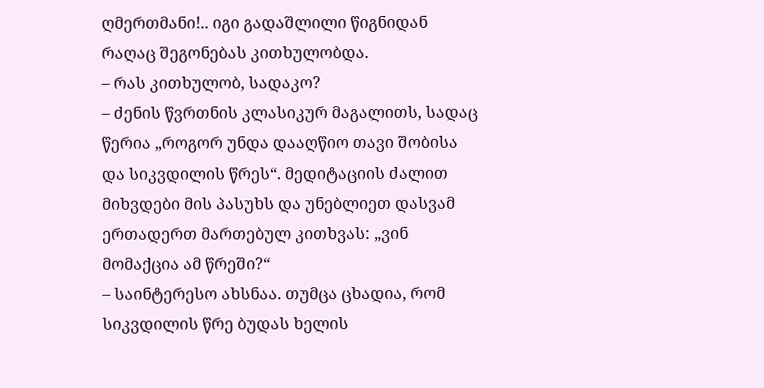ღმერთმანი!.. იგი გადაშლილი წიგნიდან რაღაც შეგონებას კითხულობდა.
– რას კითხულობ, სადაკო?
– ძენის წვრთნის კლასიკურ მაგალითს, სადაც წერია „როგორ უნდა დააღწიო თავი შობისა და სიკვდილის წრეს“. მედიტაციის ძალით მიხვდები მის პასუხს და უნებლიეთ დასვამ ერთადერთ მართებულ კითხვას: „ვინ მომაქცია ამ წრეში?“
– საინტერესო ახსნაა. თუმცა ცხადია, რომ სიკვდილის წრე ბუდას ხელის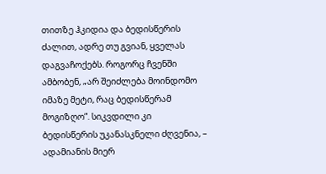თითზე ჰკიდია და ბედისწერის ძალით, ადრე თუ გვიან, ყველას დაგვაჩოქებს. როგორც ჩვენში ამბობენ, „არ შეიძლება მოინდომო იმაზე მეტი, რაც ბედისწერამ მოგიზღო“. სიკვდილი კი ბედისწერის უკანასკნელი ძღვენია, – ადამიანის მიერ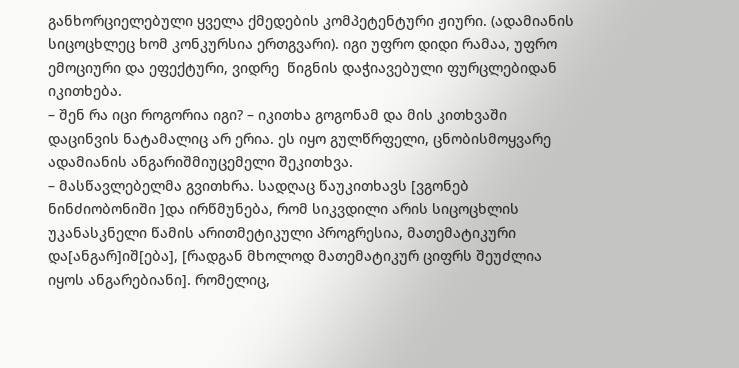განხორციელებული ყველა ქმედების კომპეტენტური ჟიური. (ადამიანის სიცოცხლეც ხომ კონკურსია ერთგვარი). იგი უფრო დიდი რამაა, უფრო ემოციური და ეფექტური, ვიდრე  წიგნის დაჭიავებული ფურცლებიდან იკითხება.
– შენ რა იცი როგორია იგი? – იკითხა გოგონამ და მის კითხვაში დაცინვის ნატამალიც არ ერია. ეს იყო გულწრფელი, ცნობისმოყვარე ადამიანის ანგარიშმიუცემელი შეკითხვა.
– მასწავლებელმა გვითხრა. სადღაც წაუკითხავს [ვგონებ ნინძიობონიში ]და ირწმუნება, რომ სიკვდილი არის სიცოცხლის უკანასკნელი წამის არითმეტიკული პროგრესია, მათემატიკური და[ანგარ]იშ[ება], [რადგან მხოლოდ მათემატიკურ ციფრს შეუძლია იყოს ანგარებიანი]. რომელიც,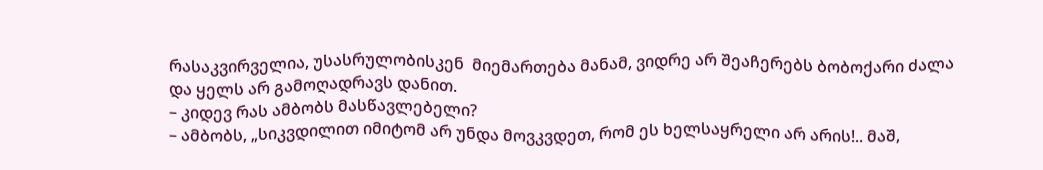რასაკვირველია, უსასრულობისკენ  მიემართება მანამ, ვიდრე არ შეაჩერებს ბობოქარი ძალა და ყელს არ გამოღადრავს დანით.
– კიდევ რას ამბობს მასწავლებელი?
– ამბობს, „სიკვდილით იმიტომ არ უნდა მოვკვდეთ, რომ ეს ხელსაყრელი არ არის!.. მაშ,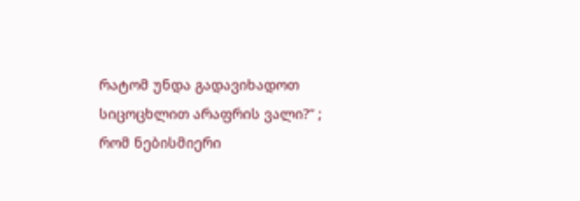რატომ უნდა გადავიხადოთ სიცოცხლით არაფრის ვალი?“ ; რომ ნებისმიერი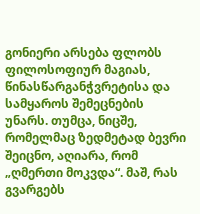გონიერი არსება ფლობს ფილოსოფიურ მაგიას, წინასწარგანჭვრეტისა და სამყაროს შემეცნების უნარს. თუმცა, ნიცშე, რომელმაც ზედმეტად ბევრი შეიცნო, აღიარა, რომ „ღმერთი მოკვდა“. მაშ, რას გვარგებს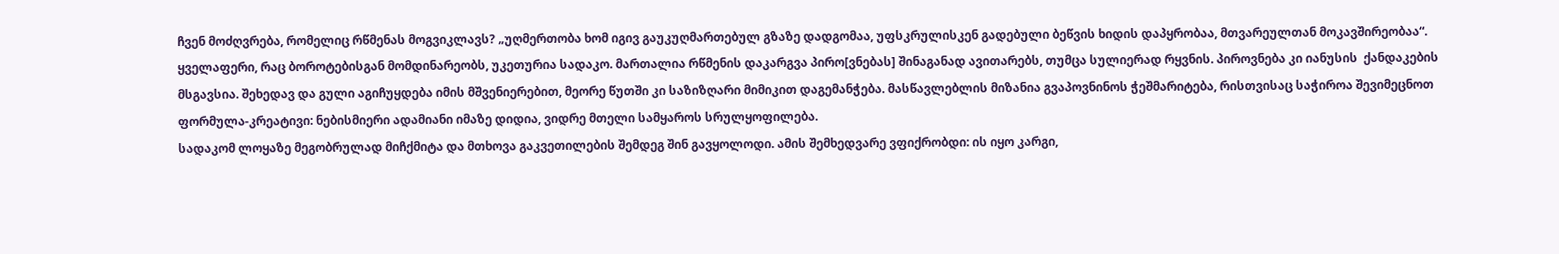ჩვენ მოძღვრება, რომელიც რწმენას მოგვიკლავს? „უღმერთობა ხომ იგივ გაუკუღმართებულ გზაზე დადგომაა, უფსკრულისკენ გადებული ბეწვის ხიდის დაპყრობაა, მთვარეულთან მოკავშირეობაა“. ყველაფერი, რაც ბოროტებისგან მომდინარეობს, უკეთურია სადაკო. მართალია რწმენის დაკარგვა პირო[ვნებას] შინაგანად ავითარებს, თუმცა სულიერად რყვნის. პიროვნება კი იანუსის  ქანდაკების მსგავსია. შეხედავ და გული აგიჩუყდება იმის მშვენიერებით, მეორე წუთში კი საზიზღარი მიმიკით დაგემანჭება. მასწავლებლის მიზანია გვაპოვნინოს ჭეშმარიტება, რისთვისაც საჭიროა შევიმეცნოთ ფორმულა-კრეატივი: ნებისმიერი ადამიანი იმაზე დიდია, ვიდრე მთელი სამყაროს სრულყოფილება.
სადაკომ ლოყაზე მეგობრულად მიჩქმიტა და მთხოვა გაკვეთილების შემდეგ შინ გავყოლოდი. ამის შემხედვარე ვფიქრობდი: ის იყო კარგი,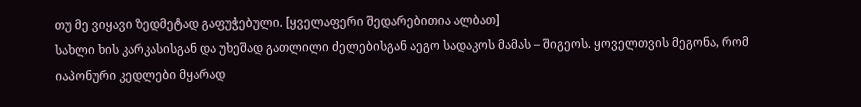თუ მე ვიყავი ზედმეტად გაფუჭებული. [ყველაფერი შედარებითია ალბათ]
სახლი ხის კარკასისგან და უხეშად გათლილი ძელებისგან აეგო სადაკოს მამას – შიგეოს. ყოველთვის მეგონა, რომ იაპონური კედლები მყარად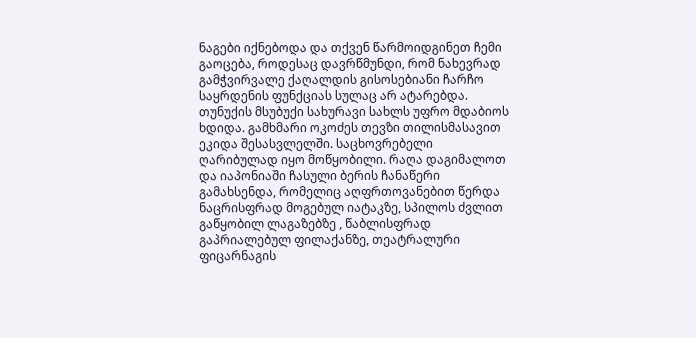ნაგები იქნებოდა და თქვენ წარმოიდგინეთ ჩემი გაოცება, როდესაც დავრწმუნდი, რომ ნახევრად გამჭვირვალე ქაღალდის გისოსებიანი ჩარჩო საყრდენის ფუნქციას სულაც არ ატარებდა. თუნუქის მსუბუქი სახურავი სახლს უფრო მდაბიოს ხდიდა. გამხმარი ოკოძეს თევზი თილისმასავით ეკიდა შესასვლელში. საცხოვრებელი ღარიბულად იყო მოწყობილი. რაღა დაგიმალოთ და იაპონიაში ჩასული ბერის ჩანაწერი გამახსენდა, რომელიც აღფრთოვანებით წერდა ნაცრისფრად მოგებულ იატაკზე, სპილოს ძვლით გაწყობილ ლაგაზებზე , წაბლისფრად გაპრიალებულ ფილაქანზე, თეატრალური ფიცარნაგის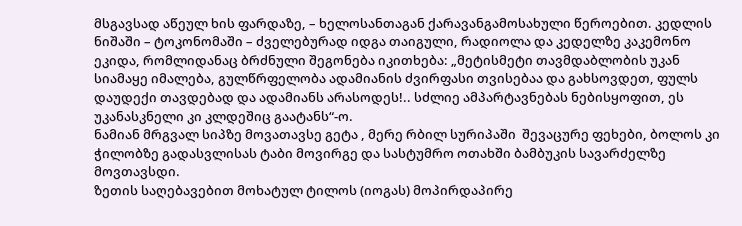მსგავსად აწეულ ხის ფარდაზე, – ხელოსანთაგან ქარავანგამოსახული წეროებით. კედლის ნიშაში – ტოკონომაში – ძველებურად იდგა თაიგული, რადიოლა და კედელზე კაკემონო  ეკიდა, რომლიდანაც ბრძნული შეგონება იკითხება: „მეტისმეტი თავმდაბლობის უკან სიამაყე იმალება, გულწრფელობა ადამიანის ძვირფასი თვისებაა და გახსოვდეთ, ფულს დაუდექი თავდებად და ადამიანს არასოდეს!.. სძლიე ამპარტავნებას ნებისყოფით, ეს უკანასკნელი კი კლდეშიც გაატანს“-ო.
ნამიან მრგვალ სიპზე მოვათავსე გეტა , მერე რბილ სურიპაში  შევაცურე ფეხები, ბოლოს კი ჭილობზე გადასვლისას ტაბი მოვირგე და სასტუმრო ოთახში ბამბუკის სავარძელზე მოვთავსდი.
ზეთის საღებავებით მოხატულ ტილოს (იოგას) მოპირდაპირე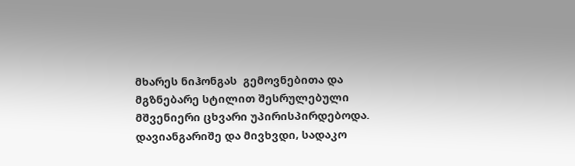მხარეს ნიჰონგას  გემოვნებითა და მგზნებარე სტილით შესრულებული მშვენიერი ცხვარი უპირისპირდებოდა. დავიანგარიშე და მივხვდი, სადაკო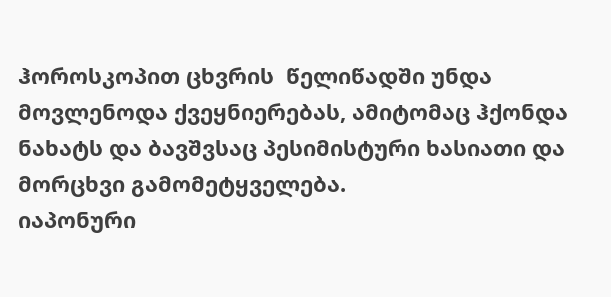ჰოროსკოპით ცხვრის  წელიწადში უნდა მოვლენოდა ქვეყნიერებას, ამიტომაც ჰქონდა ნახატს და ბავშვსაც პესიმისტური ხასიათი და მორცხვი გამომეტყველება.
იაპონური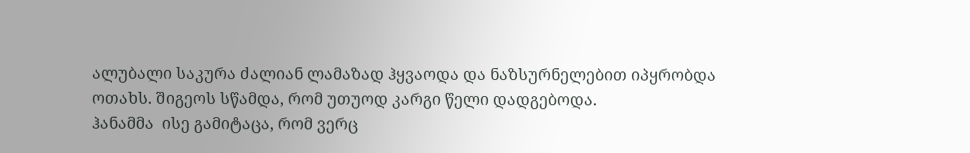ალუბალი საკურა ძალიან ლამაზად ჰყვაოდა და ნაზსურნელებით იპყრობდა ოთახს. შიგეოს სწამდა, რომ უთუოდ კარგი წელი დადგებოდა.
ჰანამმა  ისე გამიტაცა, რომ ვერც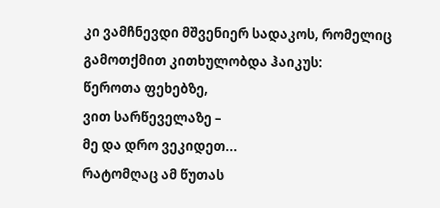კი ვამჩნევდი მშვენიერ სადაკოს, რომელიც გამოთქმით კითხულობდა ჰაიკუს:
წეროთა ფეხებზე,
ვით სარწეველაზე –
მე და დრო ვეკიდეთ...
რატომღაც ამ წუთას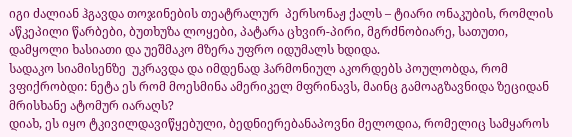იგი ძალიან ჰგავდა თოჯინების თეატრალურ  პერსონაჟ ქალს – ტიარი ონაკუბის, რომლის აწკეპილი წარბები, ბუთხუზა ლოყები, პატარა ცხვირ-პირი, მგრძნობიარე, სათუთი, დამყოლი ხასიათი და უეშმაკო მზერა უფრო იდუმალს ხდიდა.
სადაკო სიამისენზე  უკრავდა და იმდენად ჰარმონიულ აკორდებს პოულობდა, რომ ვფიქრობდი: ნეტა ეს რომ მოესმინა ამერიკელ მფრინავს, მაინც გამოაგზავნიდა ზეციდან მრისხანე ატომურ იარაღს?
დიახ, ეს იყო ტკივილდავიწყებული, ბედნიერებანაპოვნი მელოდია, რომელიც სამყაროს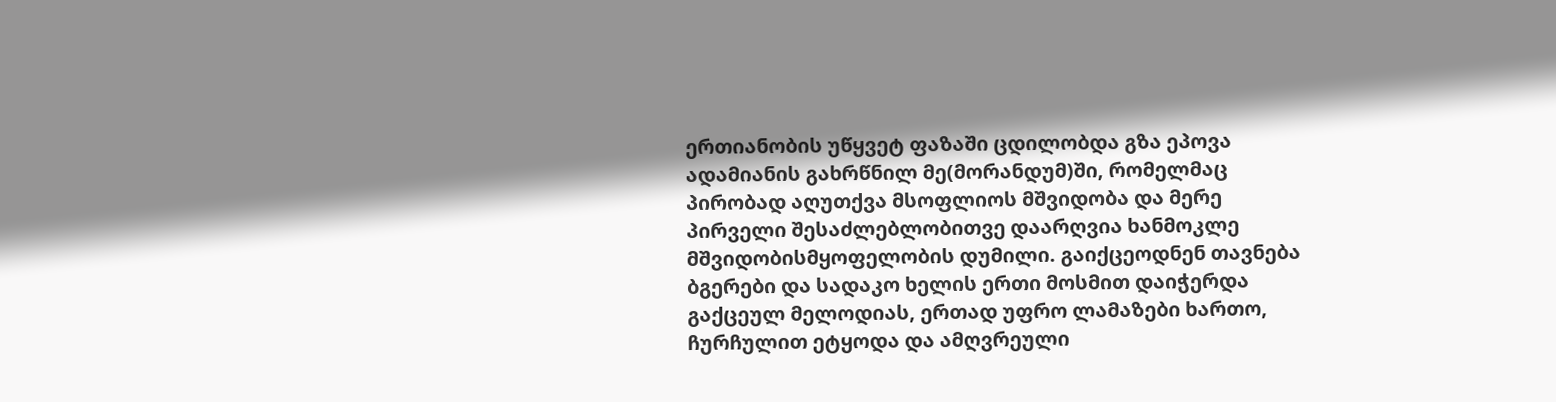ერთიანობის უწყვეტ ფაზაში ცდილობდა გზა ეპოვა ადამიანის გახრწნილ მე(მორანდუმ)ში, რომელმაც პირობად აღუთქვა მსოფლიოს მშვიდობა და მერე პირველი შესაძლებლობითვე დაარღვია ხანმოკლე მშვიდობისმყოფელობის დუმილი. გაიქცეოდნენ თავნება ბგერები და სადაკო ხელის ერთი მოსმით დაიჭერდა გაქცეულ მელოდიას, ერთად უფრო ლამაზები ხართო, ჩურჩულით ეტყოდა და ამღვრეული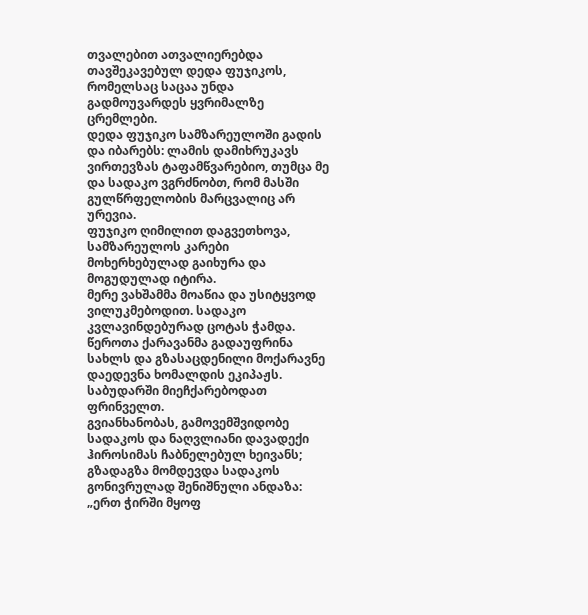თვალებით ათვალიერებდა თავშეკავებულ დედა ფუჯიკოს, რომელსაც საცაა უნდა გადმოუვარდეს ყვრიმალზე ცრემლები.
დედა ფუჯიკო სამზარეულოში გადის და იბარებს: ლამის დამიხრუკავს ვირთევზას ტაფამწვარებიო, თუმცა მე და სადაკო ვგრძნობთ, რომ მასში გულწრფელობის მარცვალიც არ ურევია.
ფუჯიკო ღიმილით დაგვეთხოვა, სამზარეულოს კარები მოხერხებულად გაიხურა და მოგუდულად იტირა.
მერე ვახშამმა მოაწია და უსიტყვოდ ვილუკმებოდით. სადაკო კვლავინდებურად ცოტას ჭამდა.
წეროთა ქარავანმა გადაუფრინა სახლს და გზასაცდენილი მოქარავნე დაედევნა ხომალდის ეკიპაჟს. საბუდარში მიეჩქარებოდათ ფრინველთ.
გვიანხანობას, გამოვემშვიდობე სადაკოს და ნაღვლიანი დავადექი ჰიროსიმას ჩაბნელებულ ხეივანს; გზადაგზა მომდევდა სადაკოს გონივრულად შენიშნული ანდაზა: „ერთ ჭირში მყოფ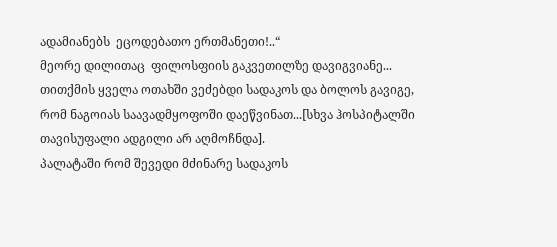ადამიანებს  ეცოდებათო ერთმანეთი!..“
მეორე დილითაც  ფილოსფიის გაკვეთილზე დავიგვიანე...
თითქმის ყველა ოთახში ვეძებდი სადაკოს და ბოლოს გავიგე, რომ ნაგოიას საავადმყოფოში დაეწვინათ...[სხვა ჰოსპიტალში თავისუფალი ადგილი არ აღმოჩნდა].
პალატაში რომ შევედი მძინარე სადაკოს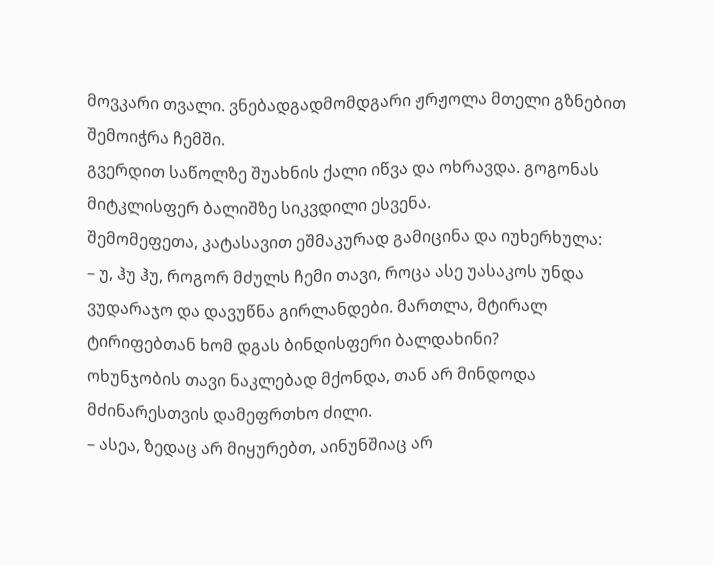მოვკარი თვალი. ვნებადგადმომდგარი ჟრჟოლა მთელი გზნებით შემოიჭრა ჩემში.
გვერდით საწოლზე შუახნის ქალი იწვა და ოხრავდა. გოგონას მიტკლისფერ ბალიშზე სიკვდილი ესვენა.
შემომეფეთა, კატასავით ეშმაკურად გამიცინა და იუხერხულა:
– უ, ჰუ ჰუ, როგორ მძულს ჩემი თავი, როცა ასე უასაკოს უნდა ვუდარაჯო და დავუწნა გირლანდები. მართლა, მტირალ ტირიფებთან ხომ დგას ბინდისფერი ბალდახინი?
ოხუნჯობის თავი ნაკლებად მქონდა, თან არ მინდოდა მძინარესთვის დამეფრთხო ძილი.
– ასეა, ზედაც არ მიყურებთ, აინუნშიაც არ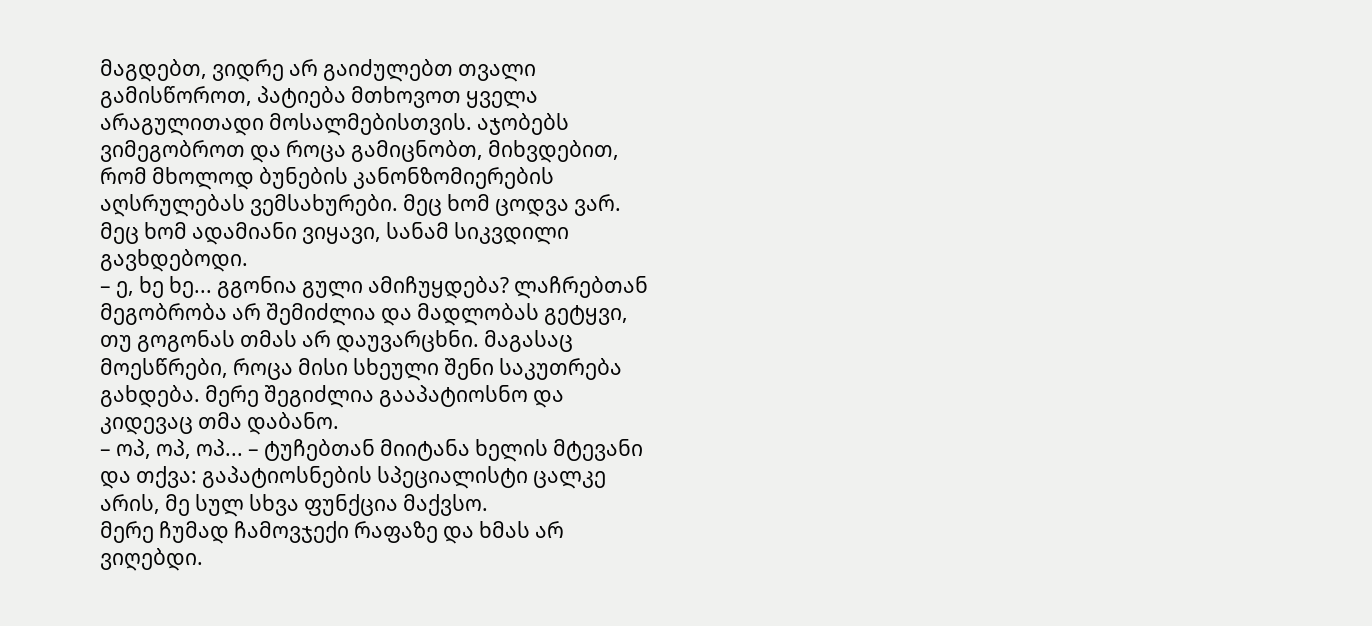მაგდებთ, ვიდრე არ გაიძულებთ თვალი გამისწოროთ, პატიება მთხოვოთ ყველა არაგულითადი მოსალმებისთვის. აჯობებს ვიმეგობროთ და როცა გამიცნობთ, მიხვდებით, რომ მხოლოდ ბუნების კანონზომიერების აღსრულებას ვემსახურები. მეც ხომ ცოდვა ვარ. მეც ხომ ადამიანი ვიყავი, სანამ სიკვდილი გავხდებოდი.
– ე, ხე ხე... გგონია გული ამიჩუყდება? ლაჩრებთან მეგობრობა არ შემიძლია და მადლობას გეტყვი, თუ გოგონას თმას არ დაუვარცხნი. მაგასაც მოესწრები, როცა მისი სხეული შენი საკუთრება გახდება. მერე შეგიძლია გააპატიოსნო და კიდევაც თმა დაბანო.
– ოპ, ოპ, ოპ... – ტუჩებთან მიიტანა ხელის მტევანი და თქვა: გაპატიოსნების სპეციალისტი ცალკე არის, მე სულ სხვა ფუნქცია მაქვსო.
მერე ჩუმად ჩამოვჯექი რაფაზე და ხმას არ ვიღებდი.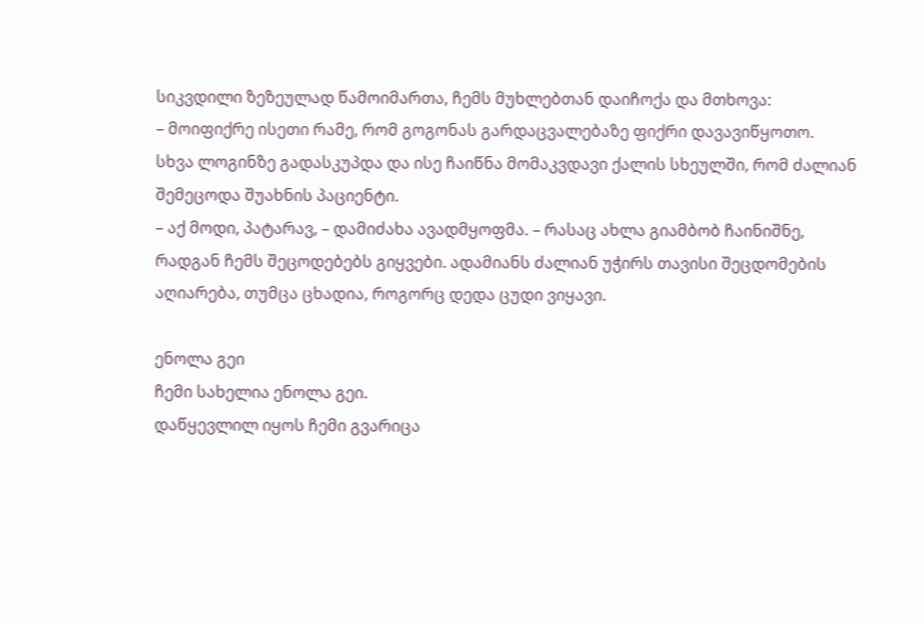სიკვდილი ზეზეულად წამოიმართა, ჩემს მუხლებთან დაიჩოქა და მთხოვა:
– მოიფიქრე ისეთი რამე, რომ გოგონას გარდაცვალებაზე ფიქრი დავავიწყოთო.
სხვა ლოგინზე გადასკუპდა და ისე ჩაიწნა მომაკვდავი ქალის სხეულში, რომ ძალიან შემეცოდა შუახნის პაციენტი.
– აქ მოდი, პატარავ, – დამიძახა ავადმყოფმა. – რასაც ახლა გიამბობ ჩაინიშნე, რადგან ჩემს შეცოდებებს გიყვები. ადამიანს ძალიან უჭირს თავისი შეცდომების აღიარება, თუმცა ცხადია, როგორც დედა ცუდი ვიყავი.

ენოლა გეი
ჩემი სახელია ენოლა გეი.
დაწყევლილ იყოს ჩემი გვარიცა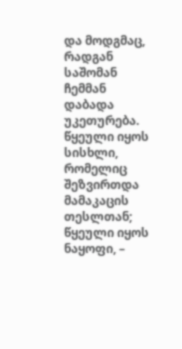და მოდგმაც, რადგან საშომან ჩემმან დაბადა უკეთურება.
წყეული იყოს სისხლი, რომელიც შეზვირთდა მამაკაცის თესლთან;
წყეული იყოს ნაყოფი, –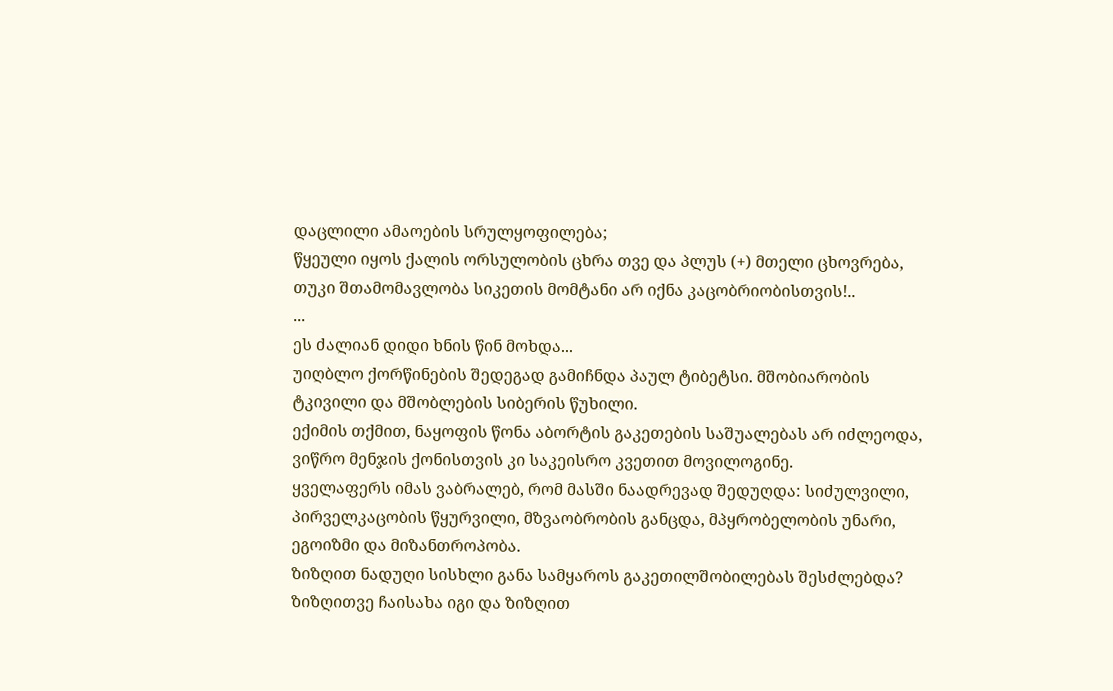დაცლილი ამაოების სრულყოფილება;
წყეული იყოს ქალის ორსულობის ცხრა თვე და პლუს (+) მთელი ცხოვრება, თუკი შთამომავლობა სიკეთის მომტანი არ იქნა კაცობრიობისთვის!..
...
ეს ძალიან დიდი ხნის წინ მოხდა...
უიღბლო ქორწინების შედეგად გამიჩნდა პაულ ტიბეტსი. მშობიარობის ტკივილი და მშობლების სიბერის წუხილი.
ექიმის თქმით, ნაყოფის წონა აბორტის გაკეთების საშუალებას არ იძლეოდა, ვიწრო მენჯის ქონისთვის კი საკეისრო კვეთით მოვილოგინე.
ყველაფერს იმას ვაბრალებ, რომ მასში ნაადრევად შედუღდა: სიძულვილი, პირველკაცობის წყურვილი, მზვაობრობის განცდა, მპყრობელობის უნარი, ეგოიზმი და მიზანთროპობა.
ზიზღით ნადუღი სისხლი განა სამყაროს გაკეთილშობილებას შესძლებდა? ზიზღითვე ჩაისახა იგი და ზიზღით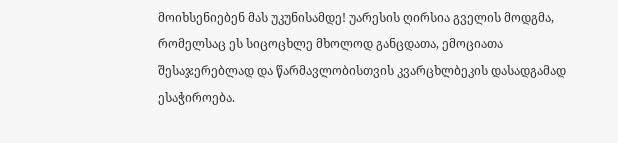მოიხსენიებენ მას უკუნისამდე! უარესის ღირსია გველის მოდგმა, რომელსაც ეს სიცოცხლე მხოლოდ განცდათა, ემოციათა შესაჯერებლად და წარმავლობისთვის კვარცხლბეკის დასადგამად ესაჭიროება.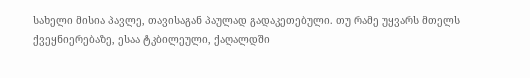სახელი მისია პავლე, თავისაგან პაულად გადაკეთებული. თუ რამე უყვარს მთელს ქვეყნიერებაზე, ესაა ტკბილეული, ქაღალდში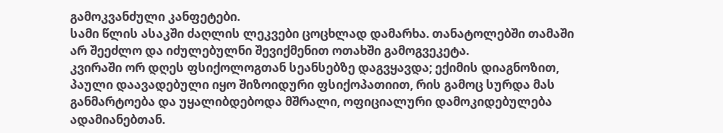გამოკვანძული კანფეტები.
სამი წლის ასაკში ძაღლის ლეკვები ცოცხლად დამარხა. თანატოლებში თამაში არ შეეძლო და იძულებულნი შევიქმენით ოთახში გამოგვეკეტა.
კვირაში ორ დღეს ფსიქოლოგთან სეანსებზე დაგვყავდა; ექიმის დიაგნოზით, პაული დაავადებული იყო შიზოიდური ფსიქოპათიით, რის გამოც სურდა მას განმარტოება და უყალიბდებოდა მშრალი, ოფიციალური დამოკიდებულება ადამიანებთან.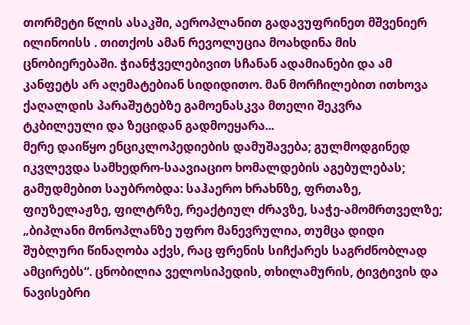თორმეტი წლის ასაკში, აეროპლანით გადავუფრინეთ მშვენიერ ილინოისს . თითქოს ამან რევოლუცია მოახდინა მის ცნობიერებაში. ჭიანჭველებივით სჩანან ადამიანები და ამ კანფეტს არ აღემატებიან სიდიდითო. მან მორჩილებით ითხოვა ქაღალდის პარაშუტებზე გამოენასკვა მთელი შეკვრა ტკბილეული და ზეციდან გადმოეყარა...
მერე დაიწყო ენციკლოპედიების დამუშავება; გულმოდგინედ იკვლევდა სამხედრო-საავიაციო ხომალდების აგებულებას; გამუდმებით საუბრობდა: საჰაერო ხრახნზე, ფრთაზე, ფიუზელაჟზე, ფილტრზე, რეაქტიულ ძრავზე, საჭე-ამომრთველზე; „ბიპლანი მონოპლანზე უფრო მანევრულია, თუმცა დიდი შუბლური წინაღობა აქვს, რაც ფრენის სიჩქარეს საგრძნობლად ამცირებს“. ცნობილია ველოსიპედის, თხილამურის, ტივტივის და ნავისებრი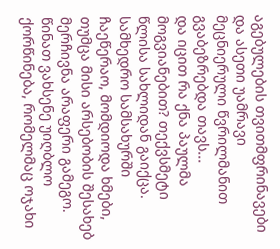აგებულების თვითმფრინავები და ასეთი უამრავი მეცნიერული წვრილმანით გვაბეზრებდა თავს...
და იცით რა ქნა პაულმა მოგვიანებით? თექვსმეტი წლისა სახლიდან გაიქცა. სამხედრო სამსახურში ჩაეწერაო, მომდიოდა ხმები, თუმცა მისი არსებობის შესახებ მერჩივნა არაფერი გამეგო.
წინათ ვახსენე უიღბლო ქორწინება, რომელმაც ოჯახი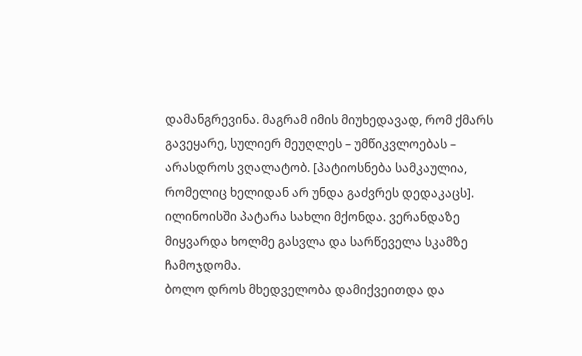დამანგრევინა. მაგრამ იმის მიუხედავად, რომ ქმარს გავეყარე, სულიერ მეუღლეს – უმწიკვლოებას – არასდროს ვღალატობ. [პატიოსნება სამკაულია, რომელიც ხელიდან არ უნდა გაძვრეს დედაკაცს].
ილინოისში პატარა სახლი მქონდა. ვერანდაზე მიყვარდა ხოლმე გასვლა და სარწეველა სკამზე ჩამოჯდომა.
ბოლო დროს მხედველობა დამიქვეითდა და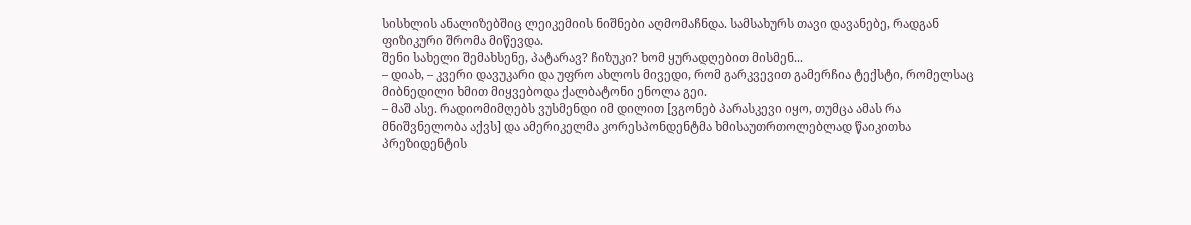სისხლის ანალიზებშიც ლეიკემიის ნიშნები აღმომაჩნდა. სამსახურს თავი დავანებე, რადგან ფიზიკური შრომა მიწევდა.
შენი სახელი შემახსენე, პატარავ? ჩიზუკი? ხომ ყურადღებით მისმენ...
– დიახ, – კვერი დავუკარი და უფრო ახლოს მივედი, რომ გარკვევით გამერჩია ტექსტი, რომელსაც მიბნედილი ხმით მიყვებოდა ქალბატონი ენოლა გეი.
– მაშ ასე. რადიომიმღებს ვუსმენდი იმ დილით [ვგონებ პარასკევი იყო, თუმცა ამას რა მნიშვნელობა აქვს] და ამერიკელმა კორესპონდენტმა ხმისაუთრთოლებლად წაიკითხა პრეზიდენტის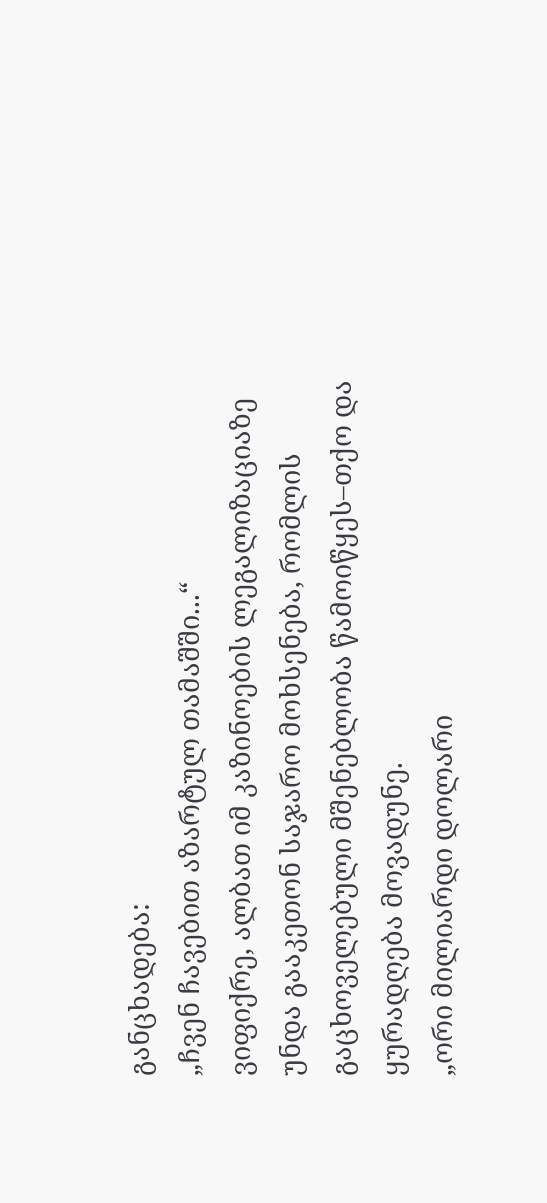განცხადება:
„ჩვენ ჩავებით აზარტულ თამაშში...“
ვიფიქრე, ალბათ იმ კაზინოების ლეგალიზაციაზე უნდა გააკეთონ საჯარო მოხსენება, რომლის გაცხოველებული მშენებლობა წამოიწყეს–თქო და ყურადღება მოვადუნე.
„ორი მილიარდი დოლარი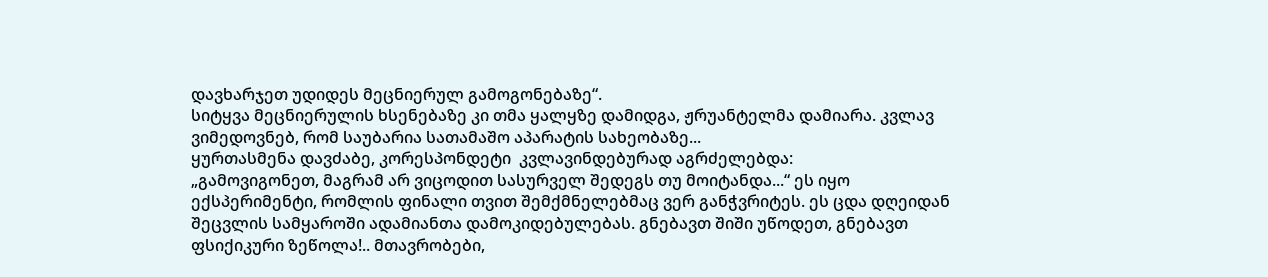დავხარჯეთ უდიდეს მეცნიერულ გამოგონებაზე“.
სიტყვა მეცნიერულის ხსენებაზე კი თმა ყალყზე დამიდგა, ჟრუანტელმა დამიარა. კვლავ ვიმედოვნებ, რომ საუბარია სათამაშო აპარატის სახეობაზე...
ყურთასმენა დავძაბე, კორესპონდეტი  კვლავინდებურად აგრძელებდა:
„გამოვიგონეთ, მაგრამ არ ვიცოდით სასურველ შედეგს თუ მოიტანდა...“ ეს იყო ექსპერიმენტი, რომლის ფინალი თვით შემქმნელებმაც ვერ განჭვრიტეს. ეს ცდა დღეიდან შეცვლის სამყაროში ადამიანთა დამოკიდებულებას. გნებავთ შიში უწოდეთ, გნებავთ ფსიქიკური ზეწოლა!.. მთავრობები,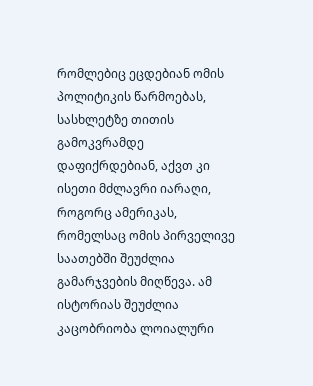რომლებიც ეცდებიან ომის პოლიტიკის წარმოებას, სასხლეტზე თითის გამოკვრამდე დაფიქრდებიან, აქვთ კი ისეთი მძლავრი იარაღი, როგორც ამერიკას, რომელსაც ომის პირველივე საათებში შეუძლია გამარჯვების მიღწევა. ამ ისტორიას შეუძლია კაცობრიობა ლოიალური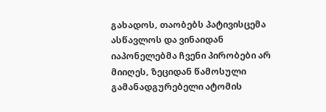გახადოს, თაობებს პატივისცემა ასწავლოს და ვინაიდან იაპონელებმა ჩვენი პირობები არ მიიღეს, ზეციდან წამოსული გამანადგურებელი ატომის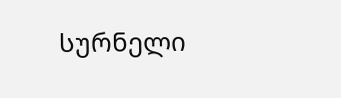სურნელი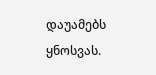დაუამებს ყნოსვას.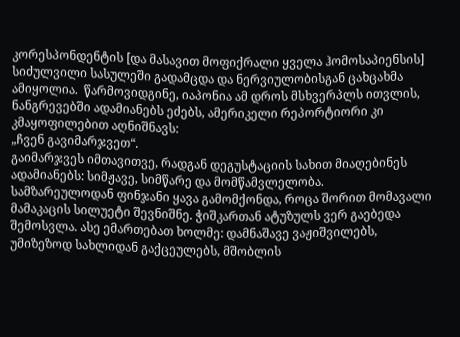კორესპონდენტის [და მასავით მოფიქრალი ყველა ჰომოსაპიენსის] სიძულვილი სასულეში გადამცდა და ნერვიულობისგან ცახცახმა ამიყოლია.  წარმოვიდგინე, იაპონია ამ დროს მსხვერპლს ითვლის, ნანგრევებში ადამიანებს ეძებს, ამერიკელი რეპორტიორი კი კმაყოფილებით აღნიშნავს:
„ჩვენ გავიმარჯვეთ“.
გაიმარჯვეს იმთავითვე, რადგან დეგუსტაციის სახით მიაღებინეს ადამიანებს: სიმჟავე, სიმწარე და მომწამვლელობა.
სამზარეულოდან ფინჯანი ყავა გამომქონდა, როცა შორით მომავალი მამაკაცის სილუეტი შევნიშნე. ჭიშკართან ატუზულს ვერ გაებედა შემოსვლა. ასე ემართებათ ხოლმე: დამნაშავე ვაჟიშვილებს, უმიზეზოდ სახლიდან გაქცეულებს, მშობლის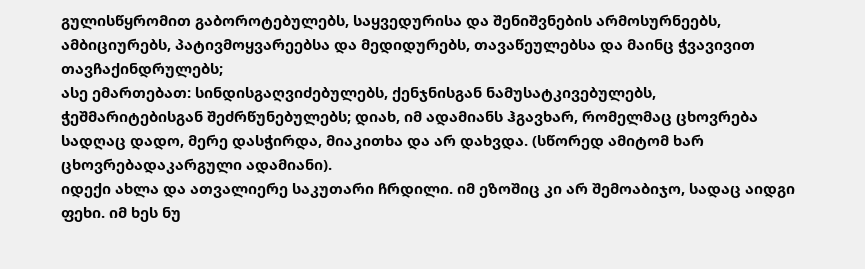გულისწყრომით გაბოროტებულებს, საყვედურისა და შენიშვნების არმოსურნეებს, ამბიციურებს, პატივმოყვარეებსა და მედიდურებს, თავაწეულებსა და მაინც ჭვავივით თავჩაქინდრულებს;
ასე ემართებათ: სინდისგაღვიძებულებს, ქენჯნისგან ნამუსატკივებულებს, ჭეშმარიტებისგან შეძრწუნებულებს; დიახ, იმ ადამიანს ჰგავხარ, რომელმაც ცხოვრება სადღაც დადო, მერე დასჭირდა, მიაკითხა და არ დახვდა. (სწორედ ამიტომ ხარ ცხოვრებადაკარგული ადამიანი).
იდექი ახლა და ათვალიერე საკუთარი ჩრდილი. იმ ეზოშიც კი არ შემოაბიჯო, სადაც აიდგი ფეხი. იმ ხეს ნუ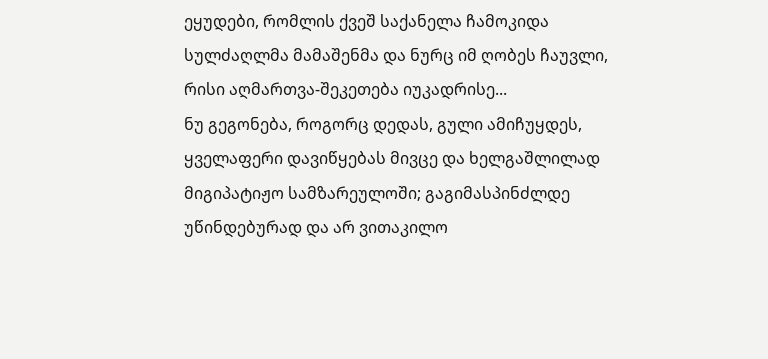ეყუდები, რომლის ქვეშ საქანელა ჩამოკიდა სულძაღლმა მამაშენმა და ნურც იმ ღობეს ჩაუვლი, რისი აღმართვა-შეკეთება იუკადრისე...
ნუ გეგონება, როგორც დედას, გული ამიჩუყდეს, ყველაფერი დავიწყებას მივცე და ხელგაშლილად მიგიპატიჟო სამზარეულოში; გაგიმასპინძლდე უწინდებურად და არ ვითაკილო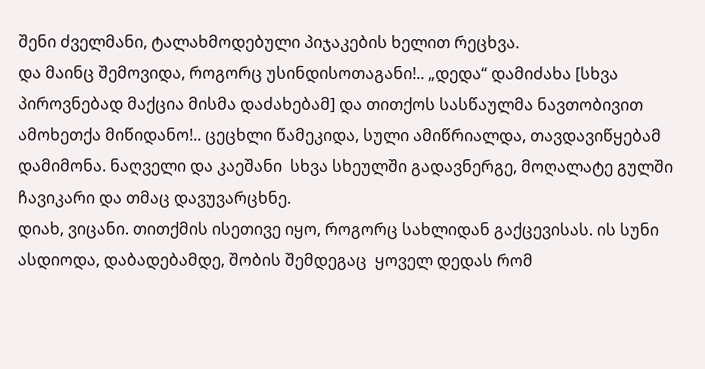შენი ძველმანი, ტალახმოდებული პიჯაკების ხელით რეცხვა.
და მაინც შემოვიდა, როგორც უსინდისოთაგანი!.. „დედა“ დამიძახა [სხვა პიროვნებად მაქცია მისმა დაძახებამ] და თითქოს სასწაულმა ნავთობივით ამოხეთქა მიწიდანო!.. ცეცხლი წამეკიდა, სული ამიწრიალდა, თავდავიწყებამ დამიმონა. ნაღველი და კაეშანი  სხვა სხეულში გადავნერგე, მოღალატე გულში ჩავიკარი და თმაც დავუვარცხნე.
დიახ, ვიცანი. თითქმის ისეთივე იყო, როგორც სახლიდან გაქცევისას. ის სუნი ასდიოდა, დაბადებამდე, შობის შემდეგაც  ყოველ დედას რომ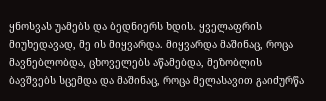ყნოსვას უამებს და ბედნიერს ხდის. ყველაფრის მიუხედავად, მე ის მიყვარდა. მიყვარდა მაშინაც, როცა მავნებლობდა, ცხოველებს აწამებდა, მეზობლის ბავშვებს სცემდა და მაშინაც, როცა მელასავით გაიძურწა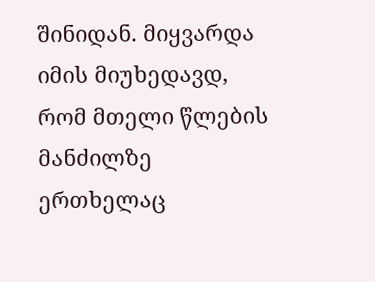შინიდან. მიყვარდა იმის მიუხედავდ, რომ მთელი წლების მანძილზე ერთხელაც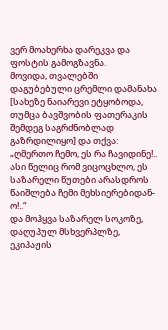ვერ მოახერხა დარეკვა და ფოსტის გამოგზავნა.
მოვიდა, თვალებში დაგუბებული ცრემლი დამანახა [სახეზე ნაიარევი ეტყობოდა, თუმცა ბავშვობის ფათერაკის შემდეგ საგრძნობლად გაზრდილიყო] და თქვა:
„ღმერთო ჩემო, ეს რა ჩავიდინე!.. ასი წელიც რომ ვიცოცხლო, ეს საზარელი წუთები არასდროს წაიშლება ჩემი მეხსიერებიდან-ო!..“
და მოჰყვა საზარელ სოკოზე, დაღუპულ მსხვერპლზე, ეკიპაჟის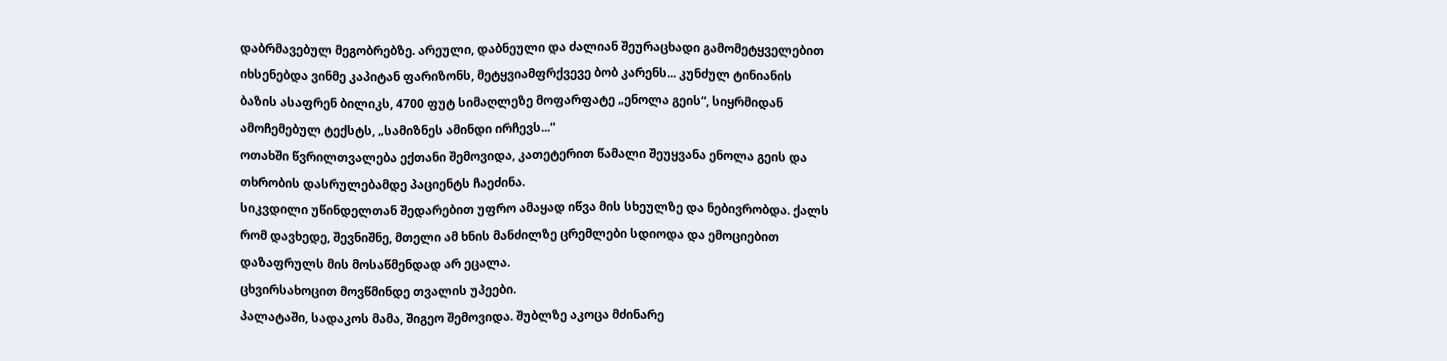დაბრმავებულ მეგობრებზე. არეული, დაბნეული და ძალიან შეურაცხადი გამომეტყველებით იხსენებდა ვინმე კაპიტან ფარიზონს, მეტყვიამფრქვევე ბობ კარენს... კუნძულ ტინიანის ბაზის ასაფრენ ბილიკს, 4700 ფუტ სიმაღლეზე მოფარფატე „ენოლა გეის“, სიყრმიდან ამოჩემებულ ტექსტს, „სამიზნეს ამინდი ირჩევს...“
ოთახში წვრილთვალება ექთანი შემოვიდა, კათეტერით წამალი შეუყვანა ენოლა გეის და თხრობის დასრულებამდე პაციენტს ჩაეძინა.
სიკვდილი უწინდელთან შედარებით უფრო ამაყად იწვა მის სხეულზე და ნებივრობდა. ქალს რომ დავხედე, შევნიშნე, მთელი ამ ხნის მანძილზე ცრემლები სდიოდა და ემოციებით დაზაფრულს მის მოსაწმენდად არ ეცალა.
ცხვირსახოცით მოვწმინდე თვალის უპეები.
პალატაში, სადაკოს მამა, შიგეო შემოვიდა. შუბლზე აკოცა მძინარე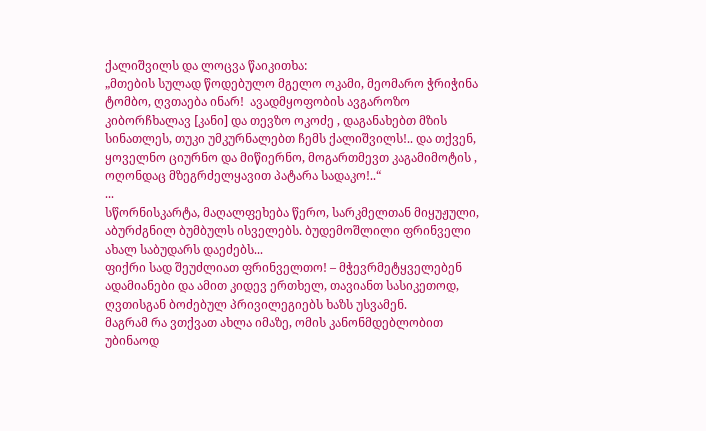ქალიშვილს და ლოცვა წაიკითხა:
„მთების სულად წოდებულო მგელო ოკამი, მეომარო ჭრიჭინა ტომბო, ღვთაება ინარ!  ავადმყოფობის ავგაროზო კიბორჩხალავ [კანი] და თევზო ოკოძე , დაგანახებთ მზის სინათლეს, თუკი უმკურნალებთ ჩემს ქალიშვილს!.. და თქვენ, ყოველნო ციურნო და მიწიერნო, მოგართმევთ კაგამიმოტის , ოღონდაც მზეგრძელყავით პატარა სადაკო!..“
...
სწორნისკარტა, მაღალფეხება წერო, სარკმელთან მიყუჟული, აბურძგნილ ბუმბულს ისველებს. ბუდემოშლილი ფრინველი ახალ საბუდარს დაეძებს...
ფიქრი სად შეუძლიათ ფრინველთო! – მჭევრმეტყველებენ ადამიანები და ამით კიდევ ერთხელ, თავიანთ სასიკეთოდ, ღვთისგან ბოძებულ პრივილეგიებს ხაზს უსვამენ.
მაგრამ რა ვთქვათ ახლა იმაზე, ომის კანონმდებლობით უბინაოდ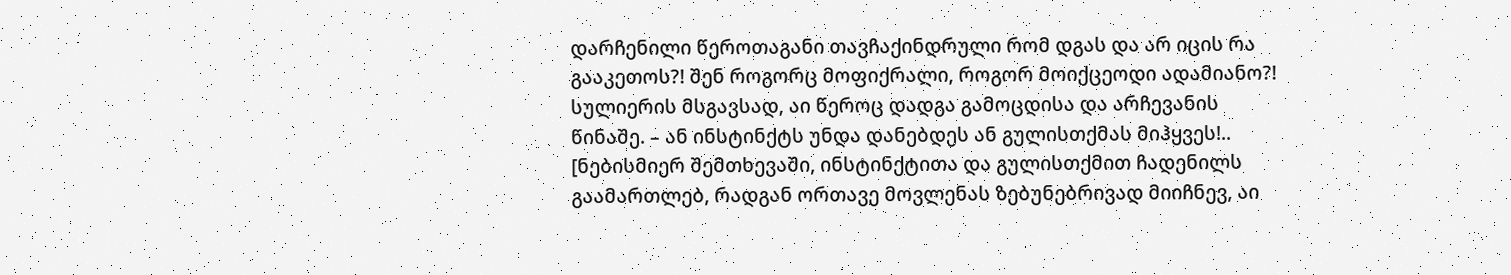დარჩენილი წეროთაგანი თავჩაქინდრული რომ დგას და არ იცის რა გააკეთოს?! შენ როგორც მოფიქრალი, როგორ მოიქცეოდი ადამიანო?!
სულიერის მსგავსად, აი წეროც დადგა გამოცდისა და არჩევანის წინაშე. – ან ინსტინქტს უნდა დანებდეს ან გულისთქმას მიჰყვეს!.. [ნებისმიერ შემთხევაში, ინსტინქტითა და გულისთქმით ჩადენილს გაამართლებ, რადგან ორთავე მოვლენას ზებუნებრივად მიიჩნევ, აი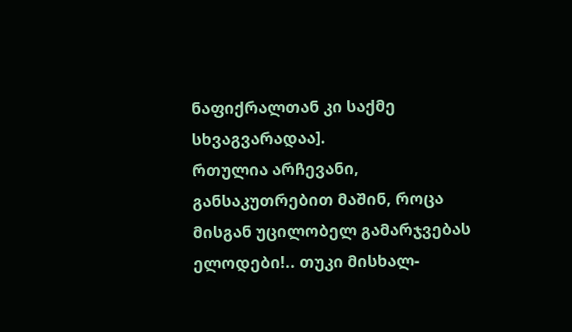ნაფიქრალთან კი საქმე სხვაგვარადაა].
რთულია არჩევანი, განსაკუთრებით მაშინ, როცა მისგან უცილობელ გამარჯვებას ელოდები!.. თუკი მისხალ-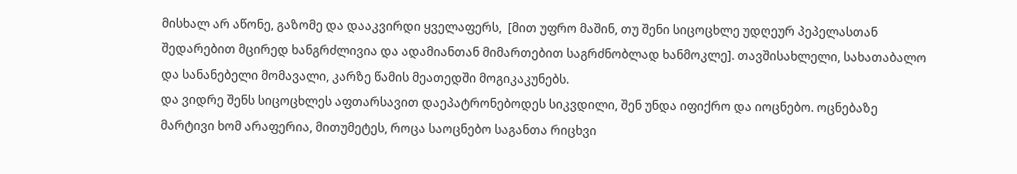მისხალ არ აწონე, გაზომე და დააკვირდი ყველაფერს,  [მით უფრო მაშინ, თუ შენი სიცოცხლე უდღეურ პეპელასთან შედარებით მცირედ ხანგრძლივია და ადამიანთან მიმართებით საგრძნობლად ხანმოკლე]. თავშისახლელი, სახათაბალო და სანანებელი მომავალი, კარზე წამის მეათედში მოგიკაკუნებს.
და ვიდრე შენს სიცოცხლეს აფთარსავით დაეპატრონებოდეს სიკვდილი, შენ უნდა იფიქრო და იოცნებო. ოცნებაზე მარტივი ხომ არაფერია, მითუმეტეს, როცა საოცნებო საგანთა რიცხვი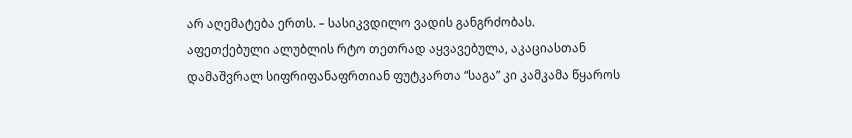არ აღემატება ერთს. – სასიკვდილო ვადის განგრძობას.
აფეთქებული ალუბლის რტო თეთრად აყვავებულა, აკაციასთან დამაშვრალ სიფრიფანაფრთიან ფუტკართა “საგა” კი კამკამა წყაროს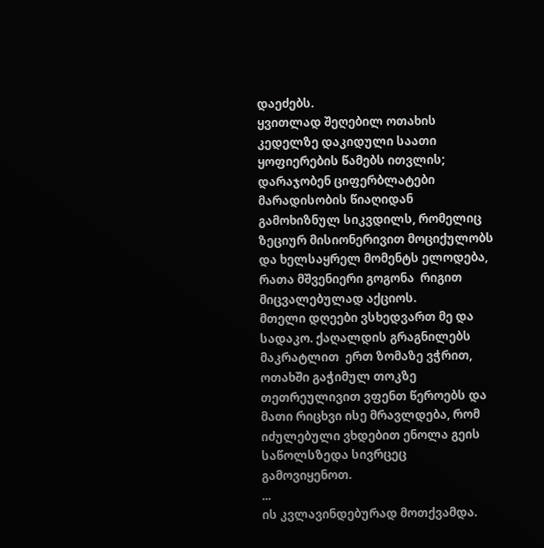დაეძებს.
ყვითლად შეღებილ ოთახის კედელზე დაკიდული საათი ყოფიერების წამებს ითვლის; დარაჯობენ ციფერბლატები მარადისობის წიაღიდან გამოხიზნულ სიკვდილს, რომელიც ზეციურ მისიონერივით მოციქულობს  და ხელსაყრელ მომენტს ელოდება, რათა მშვენიერი გოგონა  რიგით მიცვალებულად აქციოს.
მთელი დღეები ვსხედვართ მე და სადაკო. ქაღალდის გრაგნილებს მაკრატლით  ერთ ზომაზე ვჭრით, ოთახში გაჭიმულ თოკზე თეთრეულივით ვფენთ წეროებს და მათი რიცხვი ისე მრავლდება, რომ იძულებული ვხდებით ენოლა გეის საწოლსზედა სივრცეც გამოვიყენოთ.
...
ის კვლავინდებურად მოთქვამდა.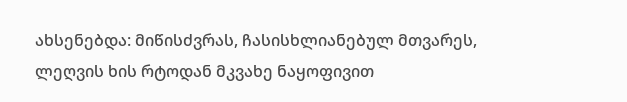ახსენებდა: მიწისძვრას, ჩასისხლიანებულ მთვარეს, ლეღვის ხის რტოდან მკვახე ნაყოფივით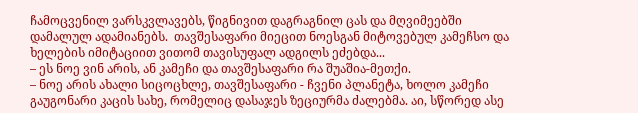ჩამოცვენილ ვარსკვლავებს, წიგნივით დაგრაგნილ ცას და მღვიმეებში დამალულ ადამიანებს.  თავშესაფარი მიეცით ნოესგან მიტოვებულ კამეჩსო და ხელების იმიტაციით ვითომ თავისუფალ ადგილს ეძებდა...
– ეს ნოე ვინ არის, ან კამეჩი და თავშესაფარი რა შუაშია-მეთქი.
– ნოე არის ახალი სიცოცხლე, თავშესაფარი - ჩვენი პლანეტა, ხოლო კამეჩი გაუგონარი კაცის სახე, რომელიც დასაჯეს ზეციურმა ძალებმა. აი, სწორედ ასე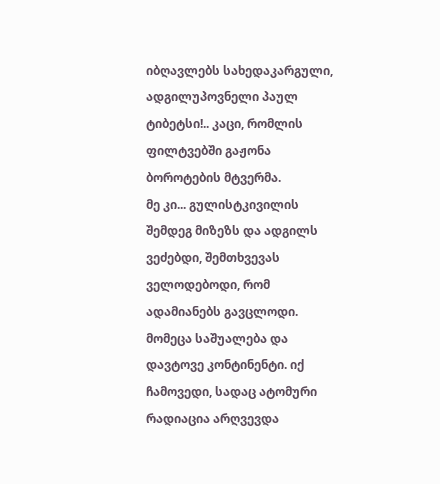იბღავლებს სახედაკარგული, ადგილუპოვნელი პაულ ტიბეტსი!.. კაცი, რომლის ფილტვებში გაჟონა ბოროტების მტვერმა.
მე კი... გულისტკივილის შემდეგ მიზეზს და ადგილს ვეძებდი, შემთხვევას ველოდებოდი, რომ ადამიანებს გავცლოდი. მომეცა საშუალება და დავტოვე კონტინენტი. იქ ჩამოვედი, სადაც ატომური რადიაცია არღვევდა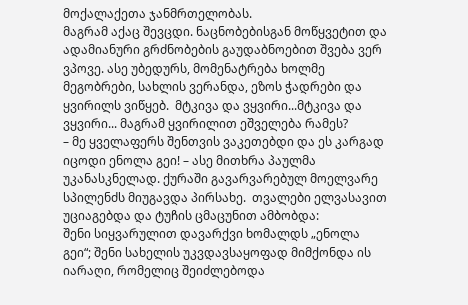მოქალაქეთა ჯანმრთელობას.
მაგრამ აქაც შევცდი. ნაცნობებისგან მოწყვეტით და ადამიანური გრძნობების გაუდაბნოებით შვება ვერ ვპოვე. ასე უბედურს, მომენატრება ხოლმე მეგობრები, სახლის ვერანდა, ეზოს ჭადრები და ყვირილს ვიწყებ.  მტკივა და ვყვირი...მტკივა და ვყვირი... მაგრამ ყვირილით ეშველება რამეს?
– მე ყველაფერს შენთვის ვაკეთებდი და ეს კარგად იცოდი ენოლა გეი! – ასე მითხრა პაულმა უკანასკნელად. ქურაში გავარვარებულ მოელვარე სპილენძს მიუგავდა პირსახე.  თვალები ელვასავით უციაგებდა და ტუჩის ცმაცუნით ამბობდა:
შენი სიყვარულით დავარქვი ხომალდს „ენოლა გეი“; შენი სახელის უკვდავსაყოფად მიმქონდა ის იარაღი, რომელიც შეიძლებოდა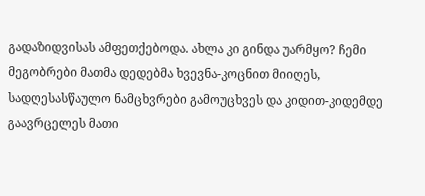გადაზიდვისას ამფეთქებოდა. ახლა კი გინდა უარმყო? ჩემი მეგობრები მათმა დედებმა ხვევნა-კოცნით მიიღეს, სადღესასწაულო ნამცხვრები გამოუცხვეს და კიდით-კიდემდე გაავრცელეს მათი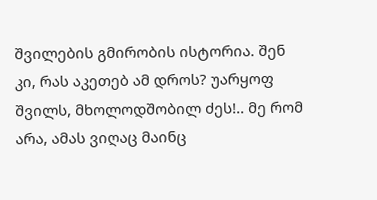შვილების გმირობის ისტორია. შენ კი, რას აკეთებ ამ დროს? უარყოფ შვილს, მხოლოდშობილ ძეს!.. მე რომ არა, ამას ვიღაც მაინც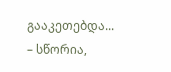გააკეთებდა...
– სწორია,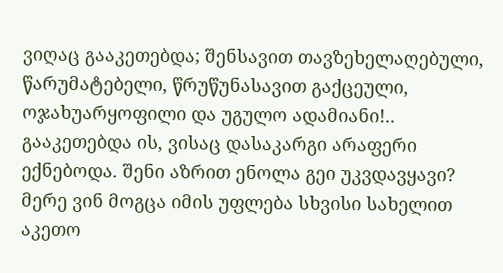ვიღაც გააკეთებდა; შენსავით თავზეხელაღებული, წარუმატებელი, წრუწუნასავით გაქცეული, ოჯახუარყოფილი და უგულო ადამიანი!.. გააკეთებდა ის, ვისაც დასაკარგი არაფერი ექნებოდა. შენი აზრით ენოლა გეი უკვდავყავი? მერე ვინ მოგცა იმის უფლება სხვისი სახელით აკეთო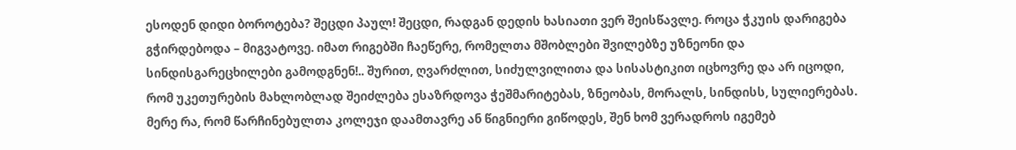ესოდენ დიდი ბოროტება? შეცდი პაულ! შეცდი, რადგან დედის ხასიათი ვერ შეისწავლე. როცა ჭკუის დარიგება გჭირდებოდა – მიგვატოვე. იმათ რიგებში ჩაეწერე, რომელთა მშობლები შვილებზე უზნეონი და სინდისგარეცხილები გამოდგნენ!.. შურით, ღვარძლით, სიძულვილითა და სისასტიკით იცხოვრე და არ იცოდი, რომ უკეთურების მახლობლად შეიძლება ესაზრდოვა ჭეშმარიტებას, ზნეობას, მორალს, სინდისს, სულიერებას. მერე რა, რომ წარჩინებულთა კოლეჯი დაამთავრე ან წიგნიერი გიწოდეს, შენ ხომ ვერადროს იგემებ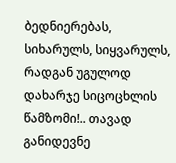ბედნიერებას, სიხარულს, სიყვარულს, რადგან უგულოდ დახარჯე სიცოცხლის წამზომი!.. თავად განიდევნე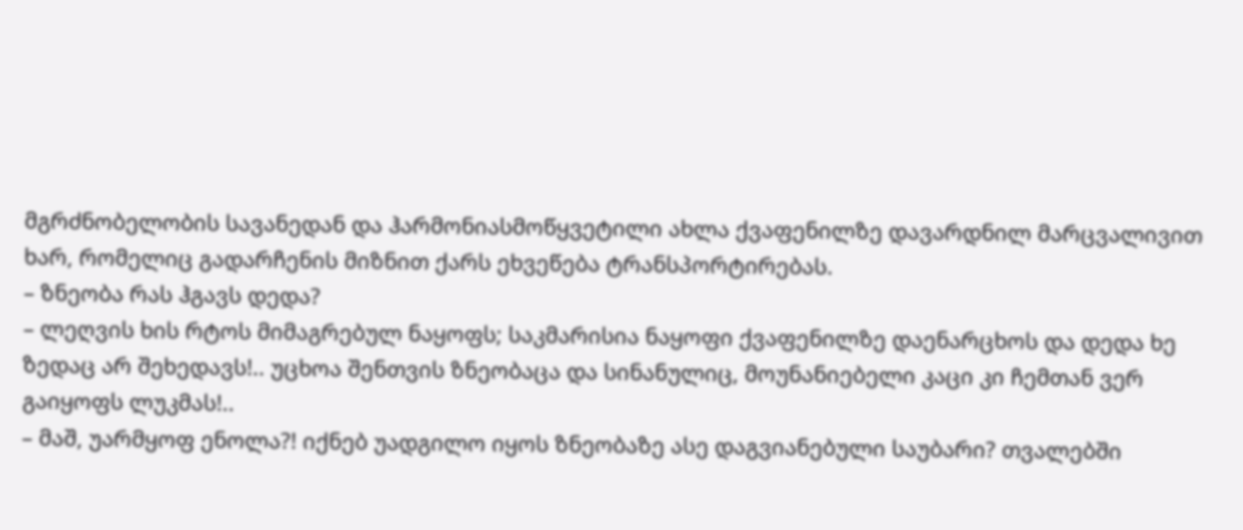მგრძნობელობის სავანედან და ჰარმონიასმოწყვეტილი ახლა ქვაფენილზე დავარდნილ მარცვალივით ხარ, რომელიც გადარჩენის მიზნით ქარს ეხვეწება ტრანსპორტირებას.
– ზნეობა რას ჰგავს დედა?
– ლეღვის ხის რტოს მიმაგრებულ ნაყოფს; საკმარისია ნაყოფი ქვაფენილზე დაენარცხოს და დედა ხე ზედაც არ შეხედავს!.. უცხოა შენთვის ზნეობაცა და სინანულიც, მოუნანიებელი კაცი კი ჩემთან ვერ გაიყოფს ლუკმას!..
– მაშ, უარმყოფ ენოლა?! იქნებ უადგილო იყოს ზნეობაზე ასე დაგვიანებული საუბარი? თვალებში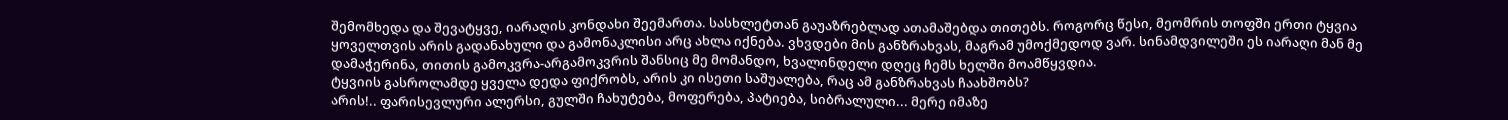შემომხედა და შევატყვე, იარაღის კონდახი შეემართა. სასხლეტთან გაუაზრებლად ათამაშებდა თითებს. როგორც წესი, მეომრის თოფში ერთი ტყვია ყოველთვის არის გადანახული და გამონაკლისი არც ახლა იქნება. ვხვდები მის განზრახვას, მაგრამ უმოქმედოდ ვარ. სინამდვილეში ეს იარაღი მან მე დამაჭერინა, თითის გამოკვრა-არგამოკვრის შანსიც მე მომანდო, ხვალინდელი დღეც ჩემს ხელში მოამწყვდია.
ტყვიის გასროლამდე ყველა დედა ფიქრობს, არის კი ისეთი საშუალება, რაც ამ განზრახვას ჩაახშობს?
არის!.. ფარისევლური ალერსი, გულში ჩახუტება, მოფერება, პატიება, სიბრალული... მერე იმაზე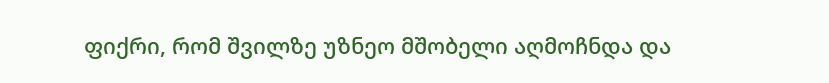ფიქრი, რომ შვილზე უზნეო მშობელი აღმოჩნდა და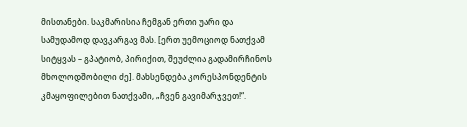მისთანები. საკმარისია ჩემგან ერთი უარი და სამუდამოდ დავკარგავ მას. [ერთ უემოციოდ ნათქვამ სიტყვას – გპატიობ, პირიქით, შეუძლია გადამირჩინოს მხოლოდშობილი ძე]. მახსენდება კორესპონდენტის კმაყოფილებით ნათქვამი, „ჩვენ გავიმარჯვეთ!“.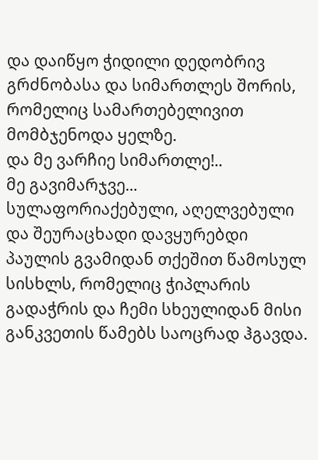და დაიწყო ჭიდილი დედობრივ გრძნობასა და სიმართლეს შორის, რომელიც სამართებელივით მომბჯენოდა ყელზე.
და მე ვარჩიე სიმართლე!..
მე გავიმარჯვე...
სულაფორიაქებული, აღელვებული და შეურაცხადი დავყურებდი პაულის გვამიდან თქეშით წამოსულ სისხლს, რომელიც ჭიპლარის გადაჭრის და ჩემი სხეულიდან მისი განკვეთის წამებს საოცრად ჰგავდა.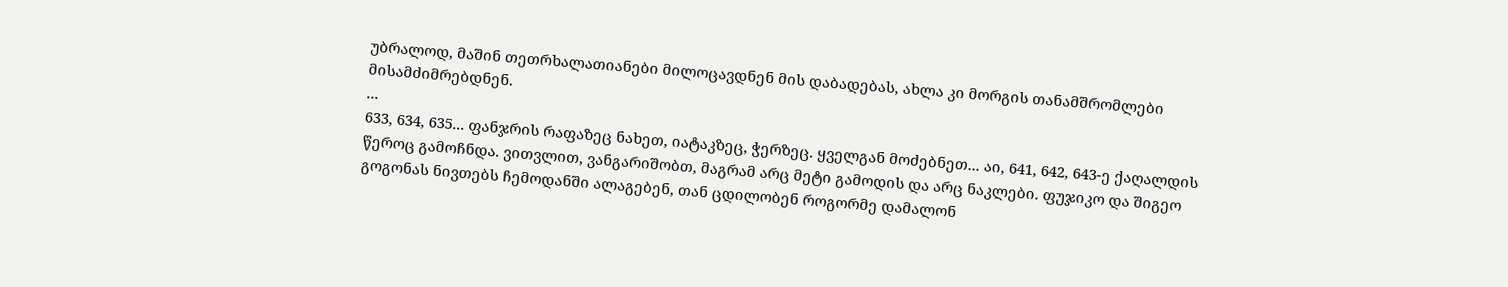უბრალოდ, მაშინ თეთრხალათიანები მილოცავდნენ მის დაბადებას, ახლა კი მორგის თანამშრომლები მისამძიმრებდნენ.
...
633, 634, 635... ფანჯრის რაფაზეც ნახეთ, იატაკზეც, ჭერზეც. ყველგან მოძებნეთ... აი, 641, 642, 643-ე ქაღალდის წეროც გამოჩნდა. ვითვლით, ვანგარიშობთ, მაგრამ არც მეტი გამოდის და არც ნაკლები. ფუჯიკო და შიგეო გოგონას ნივთებს ჩემოდანში ალაგებენ, თან ცდილობენ როგორმე დამალონ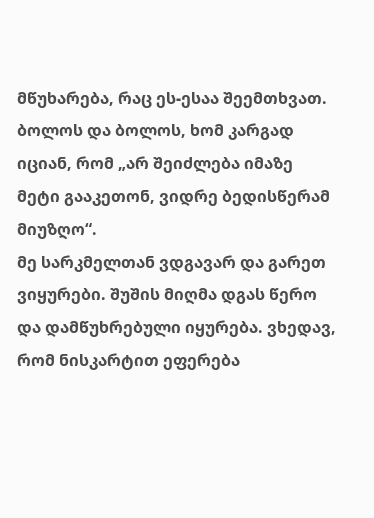მწუხარება, რაც ეს-ესაა შეემთხვათ. ბოლოს და ბოლოს, ხომ კარგად იციან, რომ „არ შეიძლება იმაზე მეტი გააკეთონ, ვიდრე ბედისწერამ მიუზღო“.
მე სარკმელთან ვდგავარ და გარეთ ვიყურები. შუშის მიღმა დგას წერო და დამწუხრებული იყურება. ვხედავ, რომ ნისკარტით ეფერება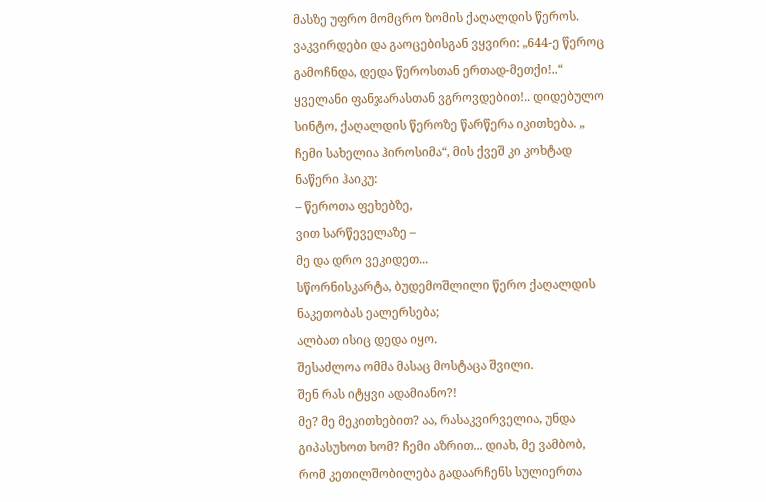მასზე უფრო მომცრო ზომის ქაღალდის წეროს. ვაკვირდები და გაოცებისგან ვყვირი: „644-ე წეროც გამოჩნდა, დედა წეროსთან ერთად-მეთქი!..“
ყველანი ფანჯარასთან ვგროვდებით!.. დიდებულო სინტო, ქაღალდის წეროზე წარწერა იკითხება. „ ჩემი სახელია ჰიროსიმა“, მის ქვეშ კი კოხტად ნაწერი ჰაიკუ:
– წეროთა ფეხებზე,
ვით სარწეველაზე –
მე და დრო ვეკიდეთ...
სწორნისკარტა, ბუდემოშლილი წერო ქაღალდის ნაკეთობას ეალერსება;
ალბათ ისიც დედა იყო.
შესაძლოა ომმა მასაც მოსტაცა შვილი.
შენ რას იტყვი ადამიანო?!
მე? მე მეკითხებით? აა, რასაკვირველია, უნდა გიპასუხოთ ხომ? ჩემი აზრით... დიახ, მე ვამბობ, რომ კეთილშობილება გადაარჩენს სულიერთა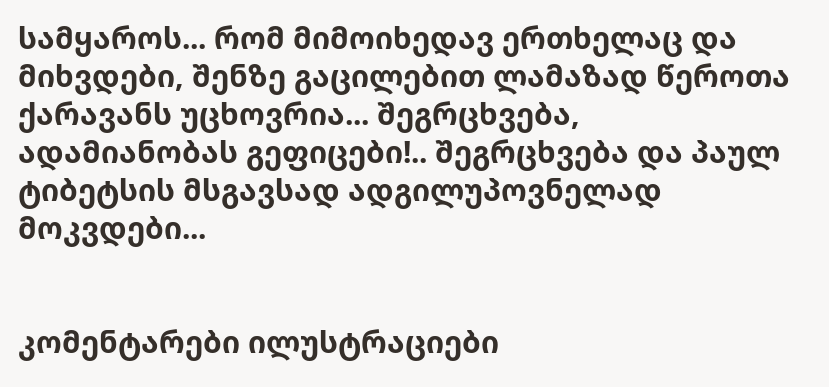სამყაროს... რომ მიმოიხედავ ერთხელაც და მიხვდები, შენზე გაცილებით ლამაზად წეროთა ქარავანს უცხოვრია... შეგრცხვება, ადამიანობას გეფიცები!.. შეგრცხვება და პაულ ტიბეტსის მსგავსად ადგილუპოვნელად მოკვდები...


კომენტარები ილუსტრაციები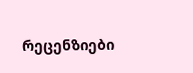რეცენზიები